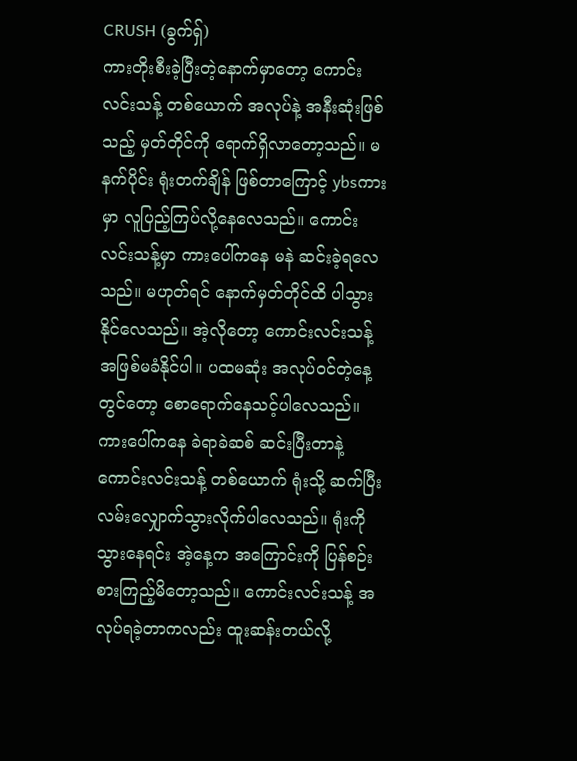CRUSH (ခွက်ရှ်)
ကားတိုးစီးခဲ့ပြီးတဲ့နောက်မှာတော့ ကောင်းလင်းသန့် တစ်ယောက် အလုပ်နဲ့ အနီးဆုံးဖြစ်သည့် မှတ်တိုင်ကို ရောက်ရှိလာတော့သည်။ မနက်ပိုင်း ရုံးတက်ချိန် ဖြစ်တာကြောင့် ybsကားမှာ လူပြည့်ကြပ်လို့နေလေသည်။ ကောင်းလင်းသန့်မှာ ကားပေါ်ကနေ မနဲ ဆင်းခဲ့ရလေသည်။ မဟုတ်ရင် နောက်မှတ်တိုင်ထိ ပါသွားနိုင်လေသည်။ အဲ့လိုတော့ ကောင်းလင်းသန့် အဖြစ်မခံနိုင်ပါ။ ပထမဆုံး အလုပ်ဝင်တဲ့နေ့တွင်တော့ စောရောက်နေသင့်ပါလေသည်။ ကားပေါ်ကနေ ခဲရာခဲဆစ် ဆင်းပြီးတာနဲ့ ကောင်းလင်းသန့် တစ်ယောက် ရုံးသို့ ဆက်ပြီး လမ်းလျှောက်သွားလိုက်ပါလေသည်။ ရုံးကို သွားနေရင်း အဲ့နေ့က အကြောင်းကို ပြန်စဉ်းစားကြည့်မိတော့သည်။ ကောင်းလင်းသန့် အလုပ်ရခဲ့တာကလည်း ထူးဆန်းတယ်လို့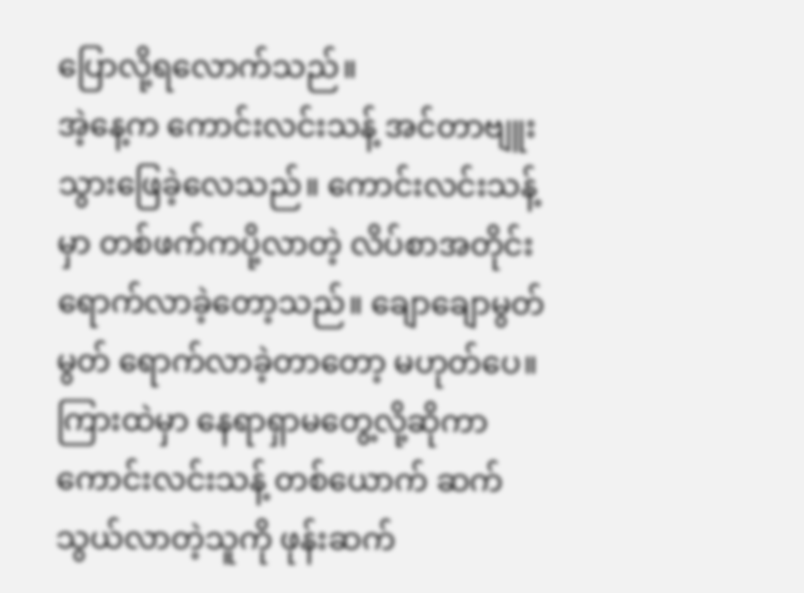ပြောလို့ရလောက်သည်။
အဲ့နေ့က ကောင်းလင်းသန့် အင်တာဗျူးသွားဖြေခဲ့လေသည်။ ကောင်းလင်းသန့်မှာ တစ်ဖက်ကပို့လာတဲ့ လိပ်စာအတိုင်း ရောက်လာခဲ့တော့သည်။ ချောချောမွတ်မွတ် ရောက်လာခဲ့တာတော့ မဟုတ်ပေ။ ကြားထဲမှာ နေရာရှာမတွေ့လို့ဆိုကာ ကောင်းလင်းသန့် တစ်ယောက် ဆက်သွယ်လာတဲ့သူကို ဖုန်းဆက်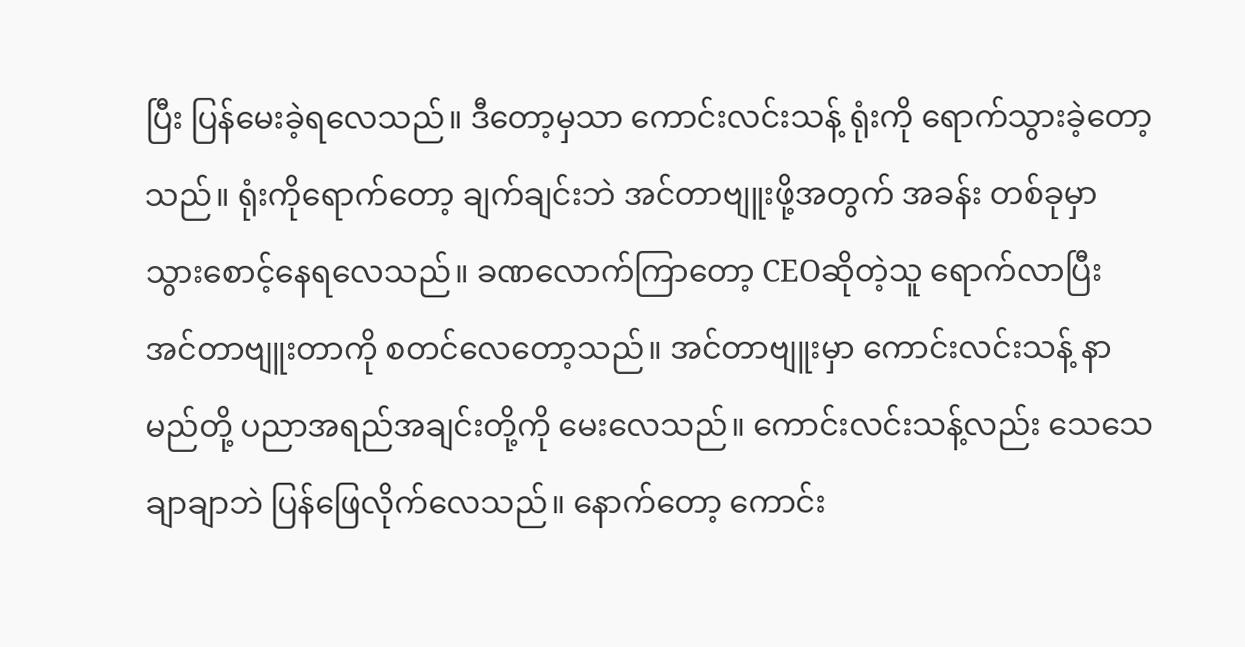ပြီး ပြန်မေးခဲ့ရလေသည်။ ဒီတော့မှသာ ကောင်းလင်းသန့် ရုံးကို ရောက်သွားခဲ့တော့သည်။ ရုံးကိုရောက်တော့ ချက်ချင်းဘဲ အင်တာဗျူးဖို့အတွက် အခန်း တစ်ခုမှာ သွားစောင့်နေရလေသည်။ ခဏလောက်ကြာတော့ CEOဆိုတဲ့သူ ရောက်လာပြီး အင်တာဗျူးတာကို စတင်လေတော့သည်။ အင်တာဗျူးမှာ ကောင်းလင်းသန့် နာမည်တို့ ပညာအရည်အချင်းတို့ကို မေးလေသည်။ ကောင်းလင်းသန့်လည်း သေသေချာချာဘဲ ပြန်ဖြေလိုက်လေသည်။ နောက်တော့ ကောင်း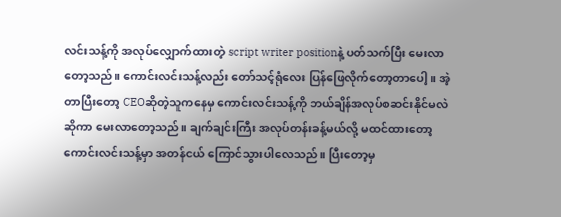လင်းသန့်ကို အလုပ်လျှောက်ထားတဲ့ script writer positionနဲ့ ပတ်သက်ပြီး မေးလာတော့သည်။ ကောင်းလင်းသန့်လည်း တော်သင့်ရုံလေး ပြန်ဖြေလိုက်တော့တာပေါ့။ အဲ့တာပြီးတော့ CEOဆိုတဲ့သူကနေမှ ကောင်းလင်းသန့်ကို ဘယ်ချိန်အလုပ်စဆင်းနိုင်မလဲဆိုကာ မေးလာတော့သည်။ ချက်ချင်းကြီး အလုပ်တန်းခန့်မယ်လို့ မထင်ထားတော့ ကောင်းလင်းသန့်မှာ အတန်ငယ် ကြောင်သွားပါလေသည်။ ပြီးတော့မှ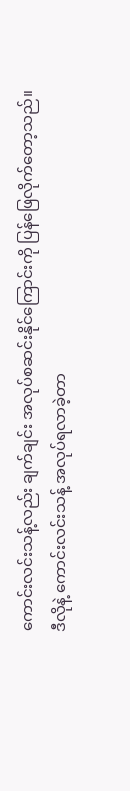ကောင်းလင်းသန့်လည်း ချက်ချင်း အလုပ်စဆင်းနိုင်ကြောင်းကို ပြန်ဖြေလိုက်တော့သည်။
ဒီလိုနဲ့ ကောင်းလင်းသန့် အလုပ်ရလာခဲ့တာ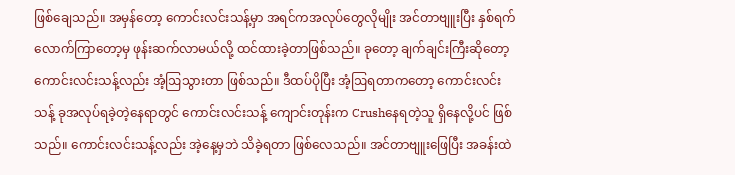ဖြစ်ချေသည်။ အမှန်တော့ ကောင်းလင်းသန့်မှာ အရင်ကအလုပ်တွေလိုမျိုး အင်တာဗျူးပြီး နှစ်ရက်လောက်ကြာတော့မှ ဖုန်းဆက်လာမယ်လို့ ထင်ထားခဲ့တာဖြစ်သည်။ ခုတော့ ချက်ချင်းကြီးဆိုတော့ ကောင်းလင်းသန့်လည်း အံ့ဩသွားတာ ဖြစ်သည်။ ဒီထပ်ပိုပြီး အံ့ဩရတာကတော့ ကောင်းလင်းသန့် ခုအလုပ်ရခဲ့တဲ့နေရာတွင် ကောင်းလင်းသန့် ကျောင်းတုန်းက Crushနေရတဲ့သူ ရှိနေလို့ပင် ဖြစ်သည်။ ကောင်းလင်းသန့်လည်း အဲ့နေ့မှဘဲ သိခဲ့ရတာ ဖြစ်လေသည်။ အင်တာဗျူးဖြေပြီး အခန်းထဲ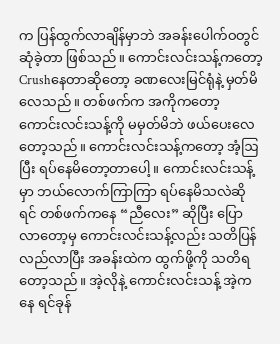က ပြန်ထွက်လာချိန်မှာဘဲ အခန်းပေါက်ဝတွင် ဆုံခဲ့တာ ဖြစ်သည်။ ကောင်းလင်းသန့်ကတော့ Crushနေတာဆိုတော့ ခဏလေးမြင်ရုံနဲ့ မှတ်မိလေသည်။ တစ်ဖက်က အကိုကတော့ ကောင်းလင်းသန့်ကို မမှတ်မိဘဲ ဖယ်ပေးလေတော့သည်။ ကောင်းလင်းသန့်ကတော့ အံ့ဩပြီး ရပ်နေမိတော့တာပေါ့။ ကောင်းလင်းသန့်မှာ ဘယ်လောက်ကြာကြာ ရပ်နေမိသလဲဆိုရင် တစ်ဖက်ကနေ “ညီလေး” ဆိုပြီး ပြောလာတော့မှ ကောင်းလင်းသန့်လည်း သတိပြန်လည်လာပြီး အခန်းထဲက ထွက်ဖို့ကို သတိရတော့သည်။ အဲ့လိုနဲ့ ကောင်းလင်းသန့် အဲ့ကနေ ရင်ခုန်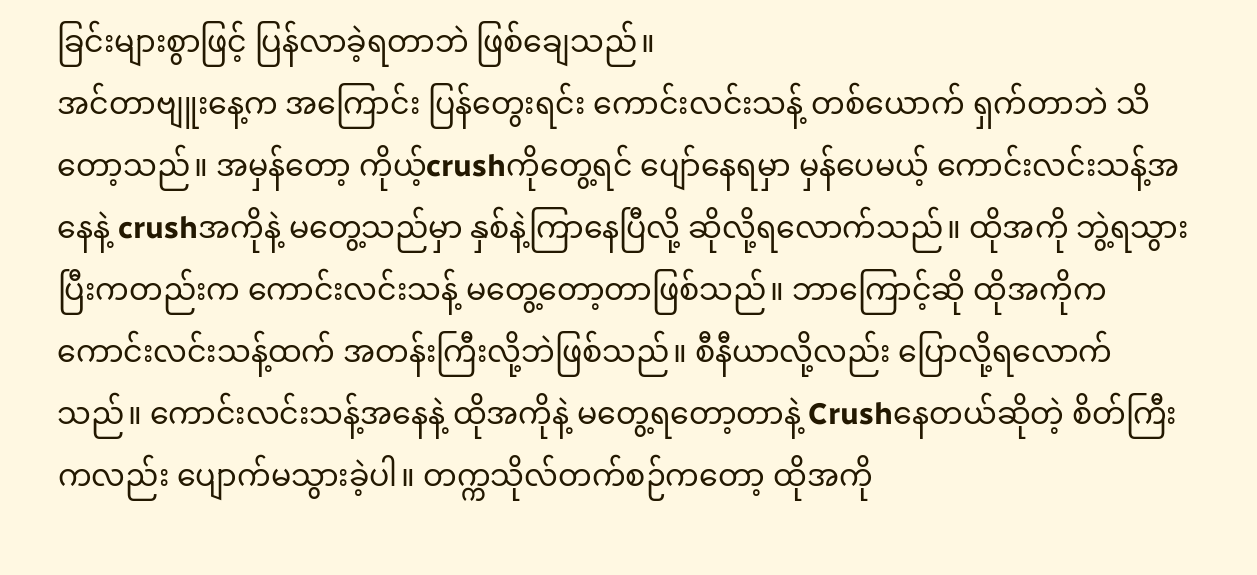ခြင်းများစွာဖြင့် ပြန်လာခဲ့ရတာဘဲ ဖြစ်ချေသည်။
အင်တာဗျူးနေ့က အကြောင်း ပြန်တွေးရင်း ကောင်းလင်းသန့် တစ်ယောက် ရှက်တာဘဲ သိတော့သည်။ အမှန်တော့ ကိုယ့်crushကိုတွေ့ရင် ပျော်နေရမှာ မှန်ပေမယ့် ကောင်းလင်းသန့်အနေနဲ့ crushအကိုနဲ့ မတွေ့သည်မှာ နှစ်နဲ့ကြာနေပြီလို့ ဆိုလို့ရလောက်သည်။ ထိုအကို ဘွဲ့ရသွားပြီးကတည်းက ကောင်းလင်းသန့် မတွေ့တော့တာဖြစ်သည်။ ဘာကြောင့်ဆို ထိုအကိုက ကောင်းလင်းသန့်ထက် အတန်းကြီးလို့ဘဲဖြစ်သည်။ စီနီယာလို့လည်း ပြောလို့ရလောက်သည်။ ကောင်းလင်းသန့်အနေနဲ့ ထိုအကိုနဲ့ မတွေ့ရတော့တာနဲ့ Crushနေတယ်ဆိုတဲ့ စိတ်ကြီးကလည်း ပျောက်မသွားခဲ့ပါ။ တက္ကသိုလ်တက်စဉ်ကတော့ ထိုအကို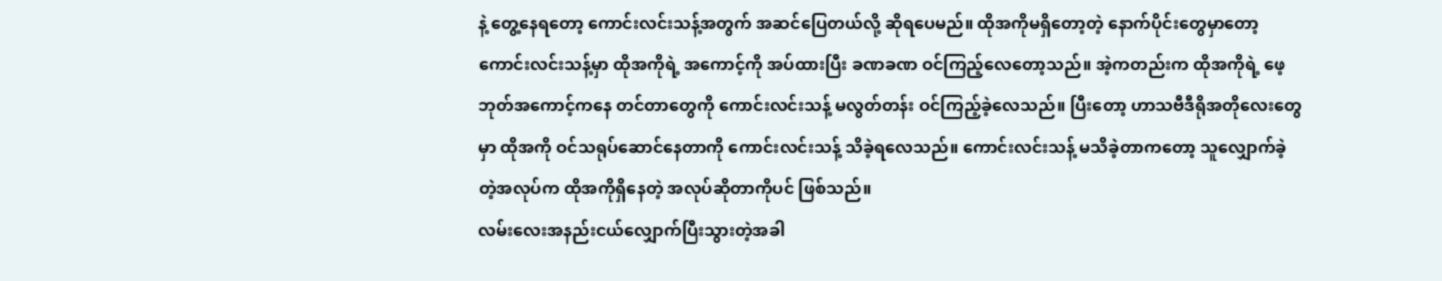နဲ့ တွေ့နေရတော့ ကောင်းလင်းသန့်အတွက် အဆင်ပြေတယ်လို့ ဆိုရပေမည်။ ထိုအကိုမရှိတော့တဲ့ နောက်ပိုင်းတွေမှာတော့ ကောင်းလင်းသန့်မှာ ထိုအကိုရဲ့ အကောင့်ကို အပ်ထားပြီး ခဏခဏ ဝင်ကြည့်လေတော့သည်။ အဲ့ကတည်းက ထိုအကိုရဲ့ ဖေ့ဘုတ်အကောင့်ကနေ တင်တာတွေကို ကောင်းလင်းသန့် မလွတ်တန်း ဝင်ကြည့်ခဲ့လေသည်။ ပြီးတော့ ဟာသဗီဒီရိုအတိုလေးတွေမှာ ထိုအကို ဝင်သရုပ်ဆောင်နေတာကို ကောင်းလင်းသန့် သိခဲ့ရလေသည်။ ကောင်းလင်းသန့် မသိခဲ့တာကတော့ သူလျှောက်ခဲ့တဲ့အလုပ်က ထိုအကိုရှိနေတဲ့ အလုပ်ဆိုတာကိုပင် ဖြစ်သည်။
လမ်းလေးအနည်းငယ်လျှောက်ပြီးသွားတဲ့အခါ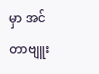မှာ အင်တာဗျူး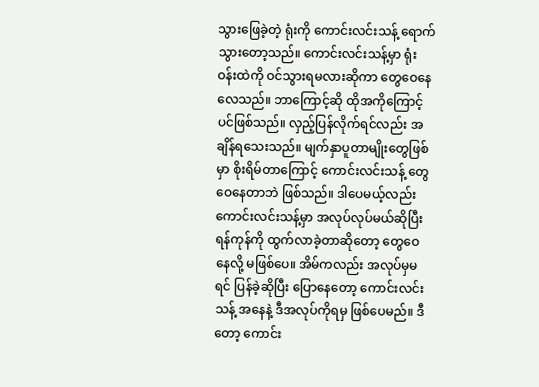သွားဖြေခဲ့တဲ့ ရုံးကို ကောင်းလင်းသန့် ရောက်သွားတော့သည်။ ကောင်းလင်းသန့်မှာ ရုံးဝန်းထဲကို ဝင်သွားရမလားဆိုကာ တွေဝေနေလေသည်။ ဘာကြောင့်ဆို ထိုအကိုကြောင့်ပင်ဖြစ်သည်။ လှည့်ပြန်လိုက်ရင်လည်း အချိန်ရသေးသည်။ မျက်နှာပူတာမျိုးတွေဖြစ်မှာ စိုးရိမ်တာကြောင့် ကောင်းလင်းသန့် တွေဝေနေတာဘဲ ဖြစ်သည်။ ဒါပေမယ့်လည်း ကောင်းလင်းသန့်မှာ အလုပ်လုပ်မယ်ဆိုပြီး ရန်ကုန်ကို ထွက်လာခဲ့တာဆိုတော့ တွေဝေနေလို့ မဖြစ်ပေ။ အိမ်ကလည်း အလုပ်မှမရင် ပြန်ခဲ့ဆိုပြီး ပြောနေတော့ ကောင်းလင်းသန့် အနေနဲ့ ဒီအလုပ်ကိုရမှ ဖြစ်ပေမည်။ ဒီတော့ ကောင်း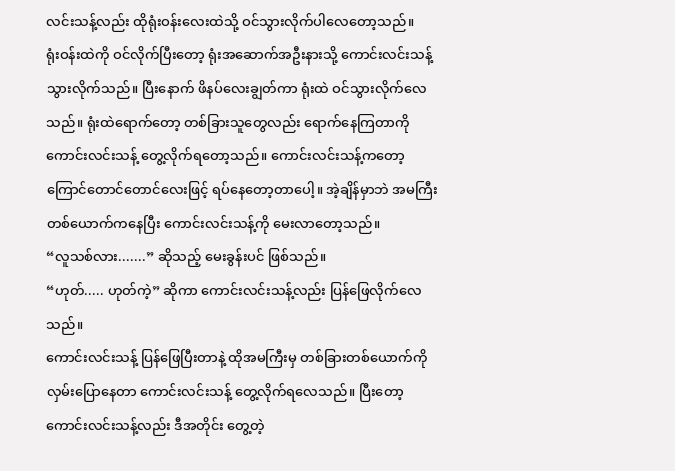လင်းသန့်လည်း ထိုရုံးဝန်းလေးထဲသို့ ဝင်သွားလိုက်ပါလေတော့သည်။
ရုံးဝန်းထဲကို ဝင်လိုက်ပြီးတော့ ရုံးအဆောက်အဦးနားသို့ ကောင်းလင်းသန့် သွားလိုက်သည်။ ပြီးနောက် ဖိနပ်လေးချွတ်ကာ ရုံးထဲ ဝင်သွားလိုက်လေသည်။ ရုံးထဲရောက်တော့ တစ်ခြားသူတွေလည်း ရောက်နေကြတာကို ကောင်းလင်းသန့် တွေ့လိုက်ရတော့သည်။ ကောင်းလင်းသန့်ကတော့ ကြောင်တောင်တောင်လေးဖြင့် ရပ်နေတော့တာပေါ့။ အဲ့ချိန်မှာဘဲ အမကြီး တစ်ယောက်ကနေပြီး ကောင်းလင်းသန့်ကို မေးလာတော့သည်။
“လူသစ်လား.......” ဆိုသည့် မေးခွန်းပင် ဖြစ်သည်။
“ဟုတ်..... ဟုတ်ကဲ့” ဆိုကာ ကောင်းလင်းသန့်လည်း ပြန်ဖြေလိုက်လေသည်။
ကောင်းလင်းသန့် ပြန်ဖြေပြီးတာနဲ့ ထိုအမကြီးမှ တစ်ခြားတစ်ယောက်ကို လှမ်းပြောနေတာ ကောင်းလင်းသန့် တွေ့လိုက်ရလေသည်။ ပြီးတော့ ကောင်းလင်းသန့်လည်း ဒီအတိုင်း တွေ့တဲ့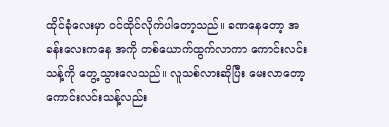ထိုင်ခုံလေးမှာ ဝင်ထိုင်လိုက်ပါတော့သည်။ ခဏနေတော့ အခန်းလေးကနေ အကို တစ်ယောက်ထွက်လာကာ ကောင်းလင်းသန့်ကို တွေ့သွားလေသည်။ လူသစ်လားဆိုပြီး မေးလာတော့ ကောင်းလင်းသန့်လည်း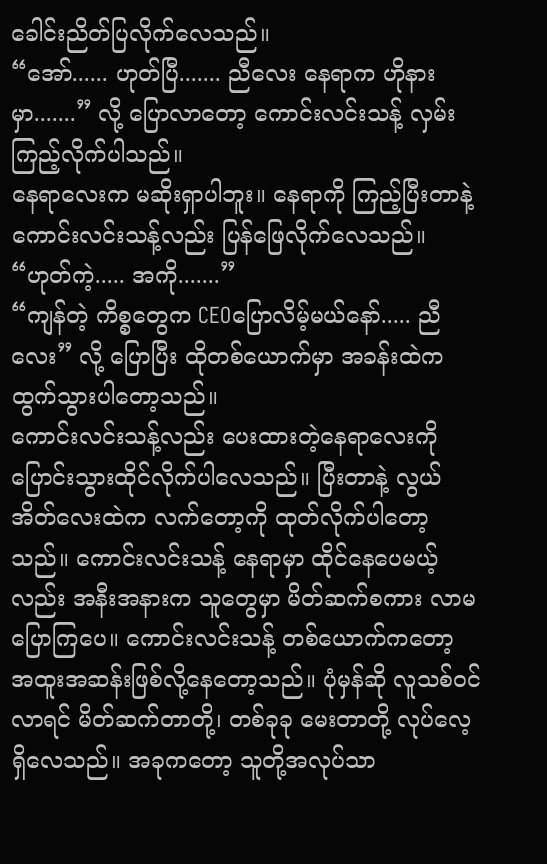ခေါင်းညိတ်ပြလိုက်လေသည်။
“အော်...... ဟုတ်ပြီ....... ညီလေး နေရာက ဟိုနားမှာ.......” လို့ ပြောလာတော့ ကောင်းလင်းသန့် လှမ်းကြည့်လိုက်ပါသည်။
နေရာလေးက မဆိုးရှာပါဘူး။ နေရာကို ကြည့်ပြီးတာနဲ့ ကောင်းလင်းသန့်လည်း ပြန်ဖြေလိုက်လေသည်။
“ဟုတ်ကဲ့..... အကို.......”
“ကျန်တဲ့ ကိစ္စတွေက CEOပြောလိမ့်မယ်နော်..... ညီလေး” လို့ ပြောပြီး ထိုတစ်ယောက်မှာ အခန်းထဲက ထွက်သွားပါတော့သည်။
ကောင်းလင်းသန့်လည်း ပေးထားတဲ့နေရာလေးကို ပြောင်းသွားထိုင်လိုက်ပါလေသည်။ ပြီးတာနဲ့ လွယ်အိတ်လေးထဲက လက်တော့ကို ထုတ်လိုက်ပါတော့သည်။ ကောင်းလင်းသန့် နေရာမှာ ထိုင်နေပေမယ့်လည်း အနီးအနားက သူတွေမှာ မိတ်ဆက်စကား လာမပြောကြပေ။ ကောင်းလင်းသန့် တစ်ယောက်ကတော့ အထူးအဆန်းဖြစ်လို့နေတော့သည်။ ပုံမှန်ဆို လူသစ်ဝင်လာရင် မိတ်ဆက်တာတို့၊ တစ်ခုခု မေးတာတို့ လုပ်လေ့ရှိလေသည်။ အခုကတော့ သူတို့အလုပ်သာ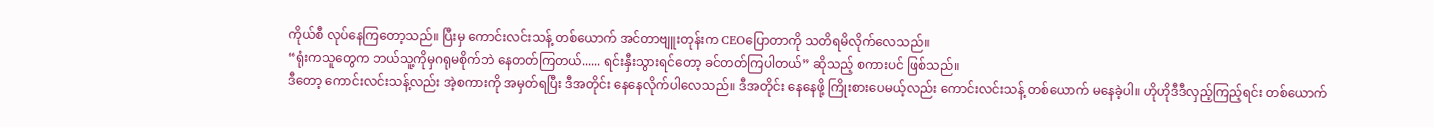ကိုယ်စီ လုပ်နေကြတော့သည်။ ပြီးမှ ကောင်းလင်းသန့် တစ်ယောက် အင်တာဗျူးတုန်းက CEOပြောတာကို သတိရမိလိုက်လေသည်။
“ရုံးကသူတွေက ဘယ်သူ့ကိုမှဂရုမစိုက်ဘဲ နေတတ်ကြတယ်...... ရင်းနှီးသွားရင်တော့ ခင်တတ်ကြပါတယ်” ဆိုသည့် စကားပင် ဖြစ်သည်။
ဒီတော့ ကောင်းလင်းသန့်လည်း အဲ့စကားကို အမှတ်ရပြီး ဒီအတိုင်း နေနေလိုက်ပါလေသည်။ ဒီအတိုင်း နေနေဖို့ ကြိုးစားပေမယ့်လည်း ကောင်းလင်းသန့် တစ်ယောက် မနေခဲ့ပါ။ ဟိုဟိုဒီဒီလှည့်ကြည့်ရင်း တစ်ယောက်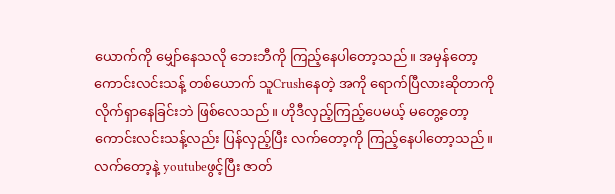ယောက်ကို မျှော်နေသလို ဘေးဘီကို ကြည့်နေပါတော့သည်။ အမှန်တော့ ကောင်းလင်းသန့် တစ်ယောက် သူCrushနေတဲ့ အကို ရောက်ပြီလားဆိုတာကို လိုက်ရှာနေခြင်းဘဲ ဖြစ်လေသည်။ ဟိုဒီလှည့်ကြည့်ပေမယ့် မတွေ့တော့ ကောင်းလင်းသန့်လည်း ပြန်လှည့်ပြီး လက်တော့ကို ကြည့်နေပါတော့သည်။ လက်တော့နဲ့ youtubeဖွင့်ပြီး ဇာတ်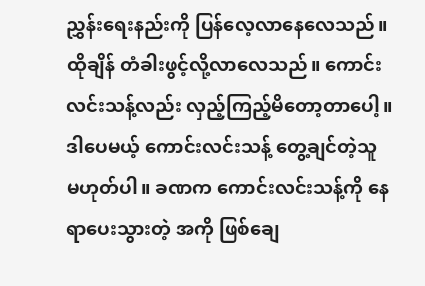ညွှန်းရေးနည်းကို ပြန်လေ့လာနေလေသည်။ ထိုချိန် တံခါးဖွင့်လို့လာလေသည်။ ကောင်းလင်းသန့်လည်း လှည့်ကြည့်မိတော့တာပေါ့။ ဒါပေမယ့် ကောင်းလင်းသန့် တွေ့ချင်တဲ့သူ မဟုတ်ပါ။ ခဏက ကောင်းလင်းသန့်ကို နေရာပေးသွားတဲ့ အကို ဖြစ်ချေ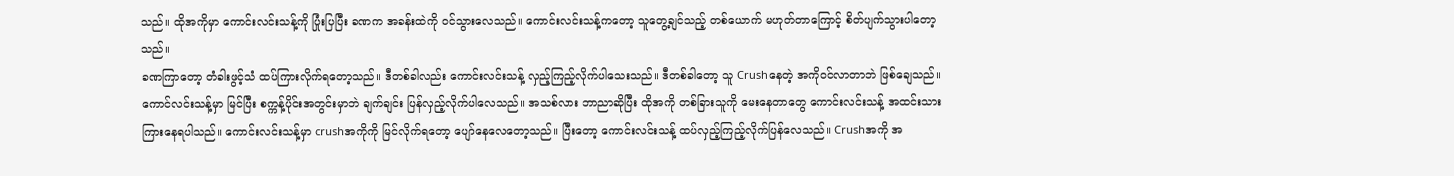သည်။ ထိုအကိုမှာ ကောင်းလင်းသန့်ကို ပြုံးပြပြီး ခဏက အခန်းထဲကို ဝင်သွားလေသည်။ ကောင်းလင်းသန့်ကတော့ သူတွေ့ချင်သည့် တစ်ယောက် မဟုတ်တာကြောင့် စိတ်ပျက်သွားပါတော့သည်။
ခဏကြာတော့ တံခါးဖွင့်သံ ထပ်ကြားလိုက်ရတော့သည်။ ဒီတစ်ခါလည်း ကောင်းလင်းသန့် လှည့်ကြည့်လိုက်ပါသေးသည်။ ဒီတစ်ခါတော့ သူ Crushနေတဲ့ အကိုဝင်လာတာဘဲ ဖြစ်ချေသည်။ ကောင်လင်းသန့်မှာ မြင်ပြီး စက္ကန့်ပိုင်းအတွင်းမှာဘဲ ချက်ချင်း ပြန်လှည့်လိုက်ပါလေသည်။ အသစ်လား ဘာညာဆိုပြီး ထိုအကို တစ်ခြားသူကို မေးနေတာတွေ ကောင်းလင်းသန့် အထင်းသားကြားနေရပါသည်။ ကောင်းလင်းသန့်မှာ crushအကိုကို မြင်လိုက်ရတော့ ပျော်နေလေတော့သည်။ ပြီးတော့ ကောင်းလင်းသန့် ထပ်လှည့်ကြည့်လိုက်ပြန်လေသည်။ Crushအကို အ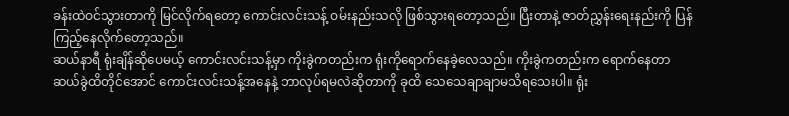ခန်းထဲဝင်သွားတာကို မြင်လိုက်ရတော့ ကောင်းလင်းသန့် ဝမ်းနည်းသလို ဖြစ်သွားရတော့သည်။ ပြီးတာနဲ့ ဇာတ်ညွှန်းရေးနည်းကို ပြန်ကြည့်နေလိုက်တော့သည်။
ဆယ်နာရီ ရုံးချိန်ဆိုပေမယ့် ကောင်းလင်းသန့်မှာ ကိုးခွဲကတည်းက ရုံးကိုရောက်နေခဲ့လေသည်။ ကိုးခွဲကတည်းက ရောက်နေတာ ဆယ်ခွဲထိတိုင်အောင် ကောင်းလင်းသန့်အနေနဲ့ ဘာလုပ်ရမလဲဆိုတာကို ခုထိ သေသေချာချာမသိရသေးပါ။ ရုံး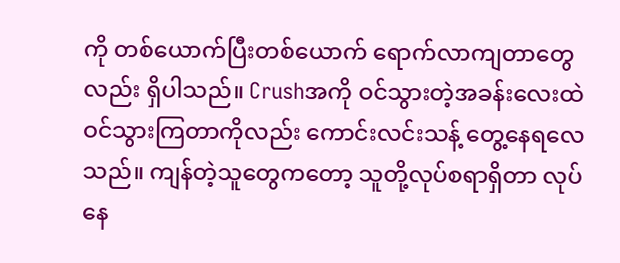ကို တစ်ယောက်ပြီးတစ်ယောက် ရောက်လာကျတာတွေလည်း ရှိပါသည်။ Crushအကို ဝင်သွားတဲ့အခန်းလေးထဲ ဝင်သွားကြတာကိုလည်း ကောင်းလင်းသန့် တွေ့နေရလေသည်။ ကျန်တဲ့သူတွေကတော့ သူတို့လုပ်စရာရှိတာ လုပ်နေ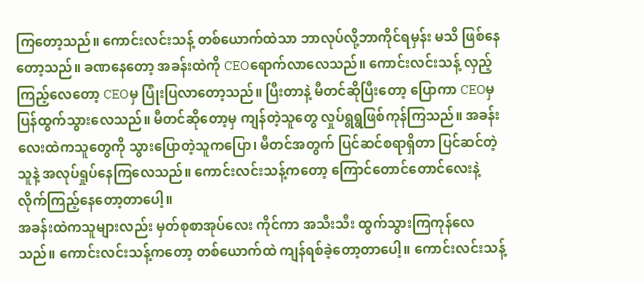ကြတော့သည်။ ကောင်းလင်းသန့် တစ်ယောက်ထဲသာ ဘာလုပ်လို့ဘာကိုင်ရမှန်း မသိ ဖြစ်နေတော့သည်။ ခဏနေတော့ အခန်းထဲကို CEOရောက်လာလေသည်။ ကောင်းလင်းသန့် လှည့်ကြည့်လေတော့ CEOမှ ပြုံးပြလာတော့သည်။ ပြီးတာနဲ့ မီတင်ဆိုပြီးတော့ ပြောကာ CEOမှ ပြန်ထွက်သွားလေသည်။ မီတင်ဆိုတော့မှ ကျန်တဲ့သူတွေ လှုပ်ရွရွဖြစ်ကုန်ကြသည်။ အခန်းလေးထဲကသူတွေကို သွားပြောတဲ့သူကပြော၊ မီတင်အတွက် ပြင်ဆင်စရာရှိတာ ပြင်ဆင်တဲ့သူနဲ့ အလုပ်ရှုပ်နေကြလေသည်။ ကောင်းလင်းသန့်ကတော့ ကြောင်တောင်တောင်လေးနဲ့ လိုက်ကြည့်နေတော့တာပေါ့။
အခန်းထဲကသူများလည်း မှတ်စုစာအုပ်လေး ကိုင်ကာ အသီးသီး ထွက်သွားကြကုန်လေသည်။ ကောင်းလင်းသန့်ကတော့ တစ်ယောက်ထဲ ကျန်ရစ်ခဲ့တော့တာပေါ့။ ကောင်းလင်းသန့်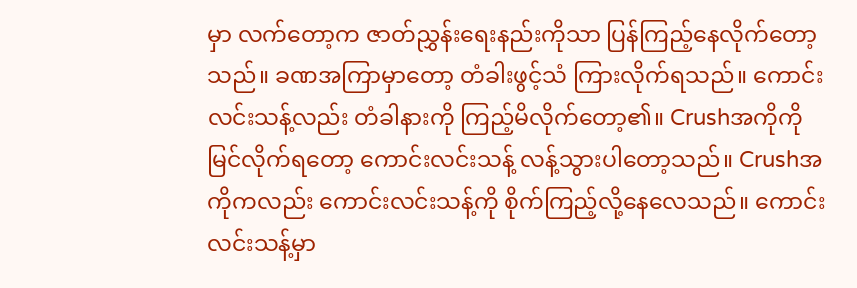မှာ လက်တော့က ဇာတ်ညွှန်းရေးနည်းကိုသာ ပြန်ကြည့်နေလိုက်တော့သည်။ ခဏအကြာမှာတော့ တံခါးဖွင့်သံ ကြားလိုက်ရသည်။ ကောင်းလင်းသန့်လည်း တံခါနားကို ကြည့်မိလိုက်တော့၏။ Crushအကိုကို မြင်လိုက်ရတော့ ကောင်းလင်းသန့် လန့်သွားပါတော့သည်။ Crushအကိုကလည်း ကောင်းလင်းသန့်ကို စိုက်ကြည့်လို့နေလေသည်။ ကောင်းလင်းသန့်မှာ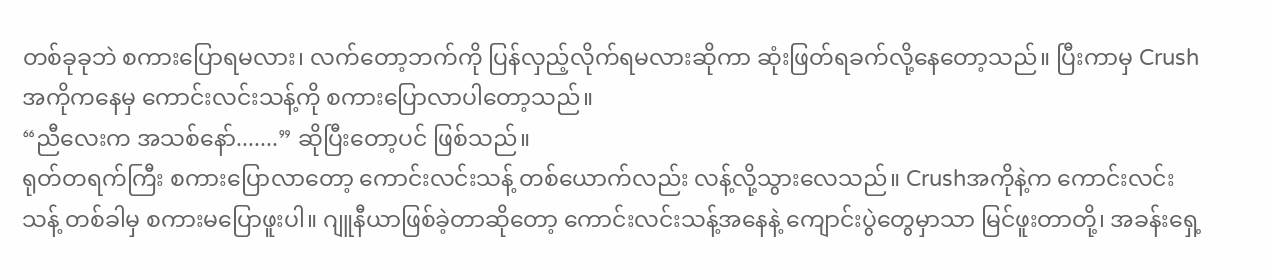တစ်ခုခုဘဲ စကားပြောရမလား၊ လက်တော့ဘက်ကို ပြန်လှည့်လိုက်ရမလားဆိုကာ ဆုံးဖြတ်ရခက်လို့နေတော့သည်။ ပြီးကာမှ Crushအကိုကနေမှ ကောင်းလင်းသန့်ကို စကားပြောလာပါတော့သည်။
“ညီလေးက အသစ်နော်.......” ဆိုပြီးတော့ပင် ဖြစ်သည်။
ရုတ်တရက်ကြီး စကားပြောလာတော့ ကောင်းလင်းသန့် တစ်ယောက်လည်း လန့်လို့သွားလေသည်။ Crushအကိုနဲ့က ကောင်းလင်းသန့် တစ်ခါမှ စကားမပြောဖူးပါ။ ဂျူနီယာဖြစ်ခဲ့တာဆိုတော့ ကောင်းလင်းသန့်အနေနဲ့ ကျောင်းပွဲတွေမှာသာ မြင်ဖူးတာတို့၊ အခန်းရှေ့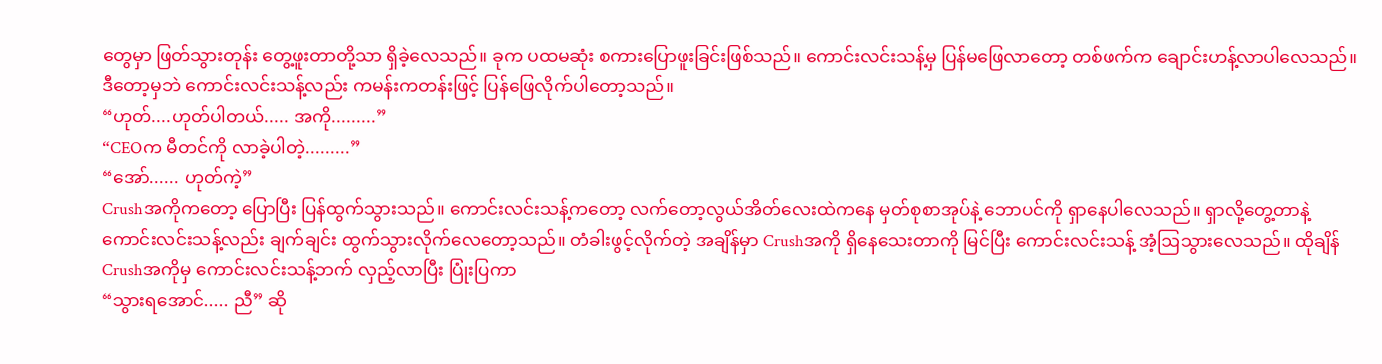တွေမှာ ဖြတ်သွားတုန်း တွေ့ဖူးတာတို့သာ ရှိခဲ့လေသည်။ ခုက ပထမဆုံး စကားပြောဖူးခြင်းဖြစ်သည်။ ကောင်းလင်းသန့်မှ ပြန်မဖြေလာတော့ တစ်ဖက်က ချောင်းဟန့်လာပါလေသည်။ ဒီတော့မှဘဲ ကောင်းလင်းသန့်လည်း ကမန်းကတန်းဖြင့် ပြန်ဖြေလိုက်ပါတော့သည်။
“ဟုတ်....ဟုတ်ပါတယ်..... အကို.........”
“CEOက မီတင်ကို လာခဲ့ပါတဲ့.........”
“အော်...... ဟုတ်ကဲ့”
Crushအကိုကတော့ ပြောပြီး ပြန်ထွက်သွားသည်။ ကောင်းလင်းသန့်ကတော့ လက်တော့လွယ်အိတ်လေးထဲကနေ မှတ်စုစာအုပ်နဲ့ ဘောပင်ကို ရှာနေပါလေသည်။ ရှာလို့တွေ့တာနဲ့ ကောင်းလင်းသန့်လည်း ချက်ချင်း ထွက်သွားလိုက်လေတော့သည်။ တံခါးဖွင့်လိုက်တဲ့ အချိန်မှာ Crushအကို ရှိနေသေးတာကို မြင်ပြီး ကောင်းလင်းသန့် အံ့ဩသွားလေသည်။ ထိုချိန် Crushအကိုမှ ကောင်းလင်းသန့်ဘက် လှည့်လာပြီး ပြုံးပြကာ
“သွားရအောင်..... ညီ” ဆို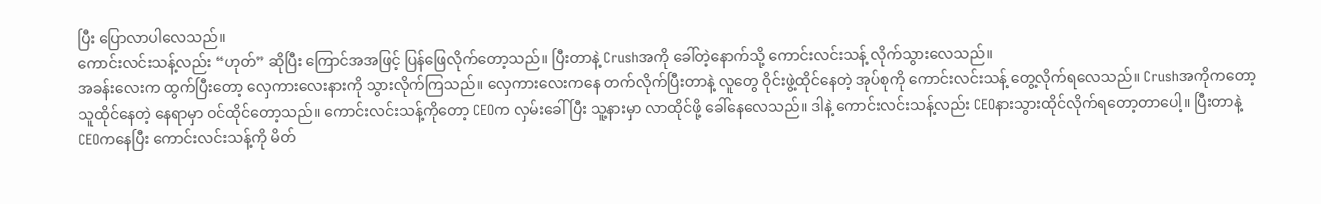ပြီး ပြောလာပါလေသည်။
ကောင်းလင်းသန့်လည်း “ဟုတ်” ဆိုပြီး ကြောင်အအဖြင့် ပြန်ဖြေလိုက်တော့သည်။ ပြီးတာနဲ့ Crushအကို ခေါ်တဲ့နောက်သို့ ကောင်းလင်းသန့် လိုက်သွားလေသည်။
အခန်းလေးက ထွက်ပြီးတော့ လှေကားလေးနားကို သွားလိုက်ကြသည်။ လှေကားလေးကနေ တက်လိုက်ပြီးတာနဲ့ လူတွေ ဝိုင်းဖွဲ့ထိုင်နေတဲ့ အုပ်စုကို ကောင်းလင်းသန့် တွေ့လိုက်ရလေသည်။ Crushအကိုကတော့ သူထိုင်နေတဲ့ နေရာမှာ ဝင်ထိုင်တော့သည်။ ကောင်းလင်းသန့်ကိုတော့ CEOက လှမ်းခေါ်ပြီး သူ့နားမှာ လာထိုင်ဖို့ ခေါ်နေလေသည်။ ဒါနဲ့ ကောင်းလင်းသန့်လည်း CEOနားသွားထိုင်လိုက်ရတော့တာပေါ့။ ပြီးတာနဲ့ CEOကနေပြီး ကောင်းလင်းသန့်ကို မိတ်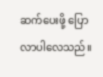ဆက်ပေးဖို့ ပြောလာပါလေသည်။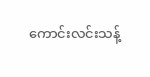ကောင်းလင်းသန့်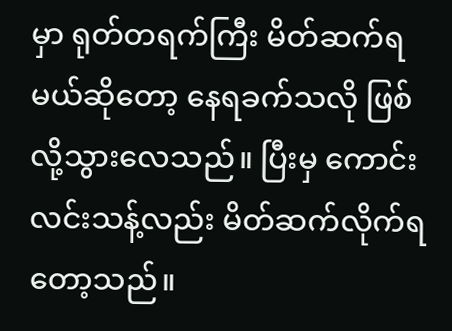မှာ ရုတ်တရက်ကြီး မိတ်ဆက်ရမယ်ဆိုတော့ နေရခက်သလို ဖြစ်လို့သွားလေသည်။ ပြီးမှ ကောင်းလင်းသန့်လည်း မိတ်ဆက်လိုက်ရတော့သည်။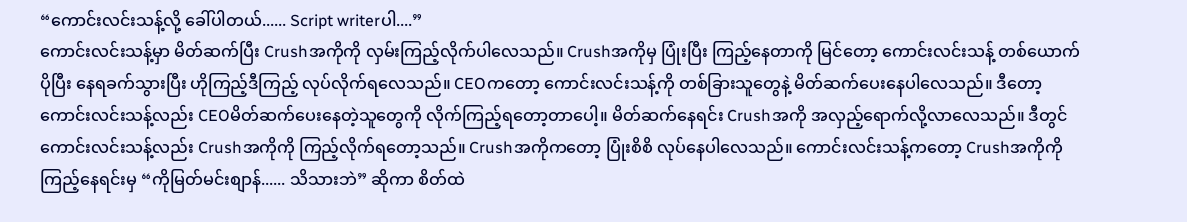“ကောင်းလင်းသန့်လို့ ခေါ်ပါတယ်...... Script writerပါ....”
ကောင်းလင်းသန့်မှာ မိတ်ဆက်ပြီး Crushအကိုကို လှမ်းကြည့်လိုက်ပါလေသည်။ Crushအကိုမှ ပြုံးပြီး ကြည့်နေတာကို မြင်တော့ ကောင်းလင်းသန့် တစ်ယောက် ပိုပြီး နေရခက်သွားပြီး ဟိုကြည့်ဒီကြည့် လုပ်လိုက်ရလေသည်။ CEOကတော့ ကောင်းလင်းသန့်ကို တစ်ခြားသူတွေနဲ့ မိတ်ဆက်ပေးနေပါလေသည်။ ဒီတော့ ကောင်းလင်းသန့်လည်း CEOမိတ်ဆက်ပေးနေတဲ့သူတွေကို လိုက်ကြည့်ရတော့တာပေါ့။ မိတ်ဆက်နေရင်း Crushအကို အလှည့်ရောက်လို့လာလေသည်။ ဒီတွင် ကောင်းလင်းသန့်လည်း Crushအကိုကို ကြည့်လိုက်ရတော့သည်။ Crushအကိုကတော့ ပြုံးစိစိ လုပ်နေပါလေသည်။ ကောင်းလင်းသန့်ကတော့ Crushအကိုကို ကြည့်နေရင်းမှ “ကိုမြတ်မင်းစျာန်...... သိသားဘဲ” ဆိုကာ စိတ်ထဲ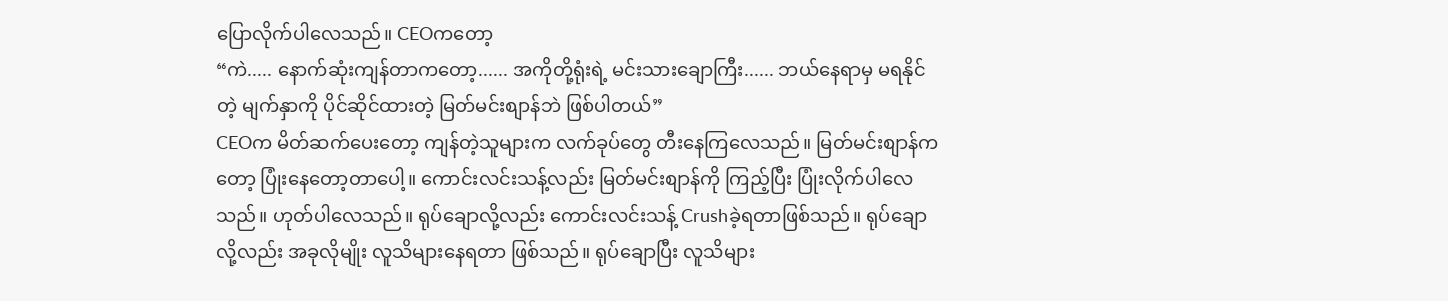ပြောလိုက်ပါလေသည်။ CEOကတော့
“ကဲ..... နောက်ဆုံးကျန်တာကတော့...... အကိုတို့ရုံးရဲ့ မင်းသားချောကြီး...... ဘယ်နေရာမှ မရနိုင်တဲ့ မျက်နှာကို ပိုင်ဆိုင်ထားတဲ့ မြတ်မင်းစျာန်ဘဲ ဖြစ်ပါတယ်”
CEOက မိတ်ဆက်ပေးတော့ ကျန်တဲ့သူများက လက်ခုပ်တွေ တီးနေကြလေသည်။ မြတ်မင်းစျာန်ကတော့ ပြုံးနေတော့တာပေါ့။ ကောင်းလင်းသန့်လည်း မြတ်မင်းစျာန်ကို ကြည့်ပြီး ပြုံးလိုက်ပါလေသည်။ ဟုတ်ပါလေသည်။ ရုပ်ချောလို့လည်း ကောင်းလင်းသန့် Crushခဲ့ရတာဖြစ်သည်။ ရုပ်ချောလို့လည်း အခုလိုမျိုး လူသိများနေရတာ ဖြစ်သည်။ ရုပ်ချောပြီး လူသိများ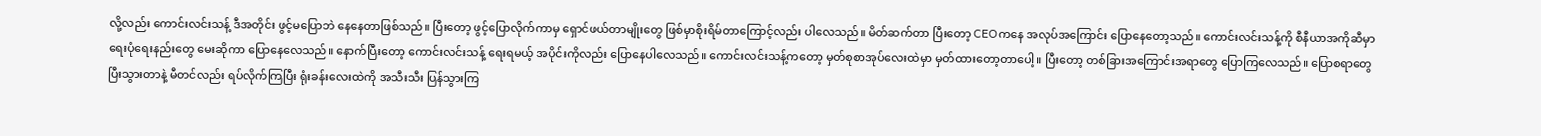လို့လည်း ကောင်းလင်းသန့် ဒီအတိုင်း ဖွင့်မပြောဘဲ နေနေတာဖြစ်သည်။ ပြီးတော့ ဖွင့်ပြောလိုက်ကာမှ ရှောင်ဖယ်တာမျိုးတွေ ဖြစ်မှာစိုးရိမ်တာကြောင့်လည်း ပါလေသည်။ မိတ်ဆက်တာ ပြီးတော့ CEOကနေ အလုပ်အကြောင်း ပြောနေတော့သည်။ ကောင်းလင်းသန့်ကို စီနီယာအကိုဆီမှာ ရေးပုံရေးနည်းတွေ မေးဆိုကာ ပြောနေလေသည်။ နောက်ပြီးတော့ ကောင်းလင်းသန့် ရေးရမယ့် အပိုင်းကိုလည်း ပြောနေပါလေသည်။ ကောင်းလင်းသန့်ကတော့ မှတ်စုစာအုပ်လေးထဲမှာ မှတ်ထားတော့တာပေါ့။ ပြီးတော့ တစ်ခြားအကြောင်းအရာတွေ ပြောကြလေသည်။ ပြောစရာတွေ ပြီးသွားတာနဲ့ မီတင်လည်း ရပ်လိုက်ကြပြီး ရုံးခန်းလေးထဲကို အသီးသီး ပြန်သွားကြ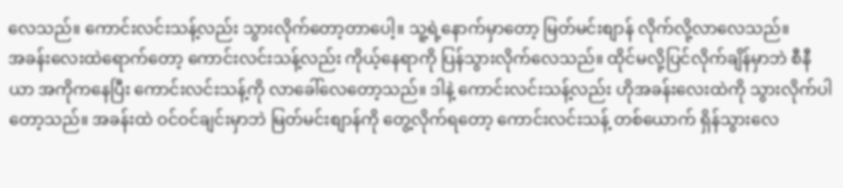လေသည်။ ကောင်းလင်းသန့်လည်း သွားလိုက်တော့တာပေါ့။ သူ့ရဲ့နောက်မှာတော့ မြတ်မင်းစျာန် လိုက်လို့လာလေသည်။
အခန်းလေးထဲရောက်တော့ ကောင်းလင်းသန့်လည်း ကိုယ့်နေရာကို ပြန်သွားလိုက်လေသည်။ ထိုင်မလို့ပြင်လိုက်ချိန်မှာဘဲ စီနီယာ အကိုကနေပြီး ကောင်းလင်းသန့်ကို လာခေါ်လေတော့သည်။ ဒါနဲ့ ကောင်းလင်းသန့်လည်း ဟိုအခန်းလေးထဲကို သွားလိုက်ပါတော့သည်။ အခန်းထဲ ဝင်ဝင်ချင်းမှာဘဲ မြတ်မင်းစျာန်ကို တွေ့လိုက်ရတော့ ကောင်းလင်းသန့် တစ်ယောက် ရှိန်သွားလေ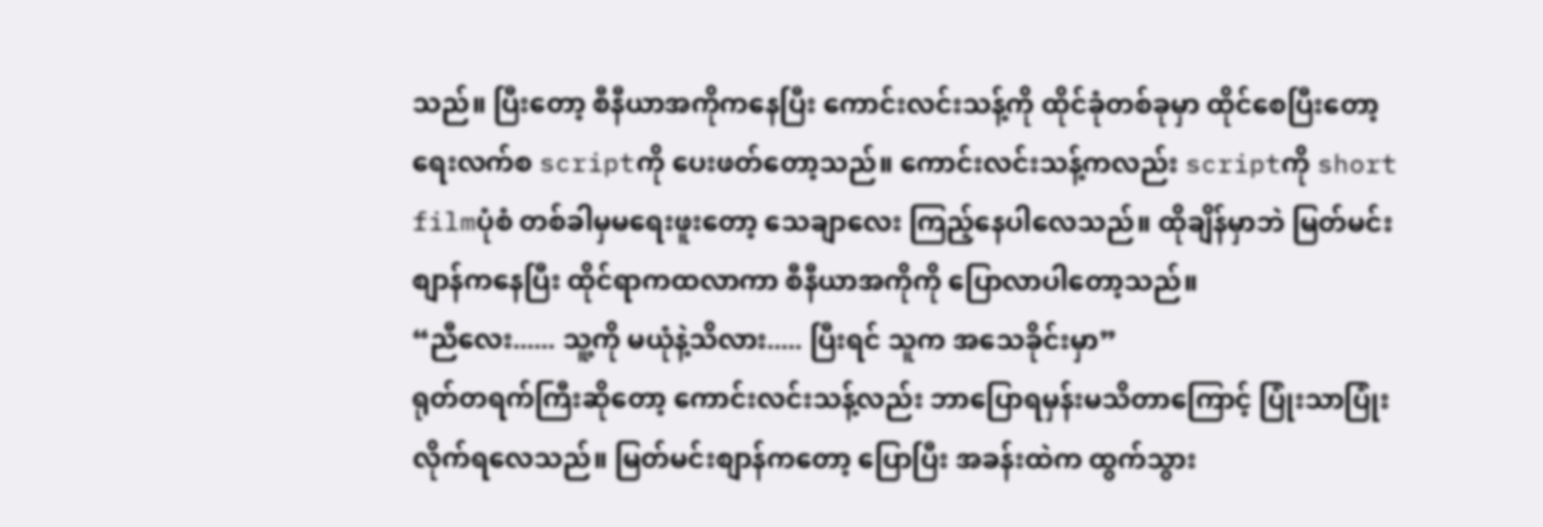သည်။ ပြီးတော့ စီနီယာအကိုကနေပြီး ကောင်းလင်းသန့်ကို ထိုင်ခုံတစ်ခုမှာ ထိုင်စေပြီးတော့ ရေးလက်စ scriptကို ပေးဖတ်တော့သည်။ ကောင်းလင်းသန့်ကလည်း scriptကို short filmပုံစံ တစ်ခါမှမရေးဖူးတော့ သေချာလေး ကြည့်နေပါလေသည်။ ထိုချိန်မှာဘဲ မြတ်မင်းစျာန်ကနေပြီး ထိုင်ရာကထလာကာ စီနီယာအကိုကို ပြောလာပါတော့သည်။
“ညီလေး...... သူ့ကို မယုံနဲ့သိလား..... ပြီးရင် သူက အသေခိုင်းမှာ”
ရုတ်တရက်ကြီးဆိုတော့ ကောင်းလင်းသန့်လည်း ဘာပြောရမှန်းမသိတာကြောင့် ပြုံးသာပြုံးလိုက်ရလေသည်။ မြတ်မင်းစျာန်ကတော့ ပြောပြီး အခန်းထဲက ထွက်သွား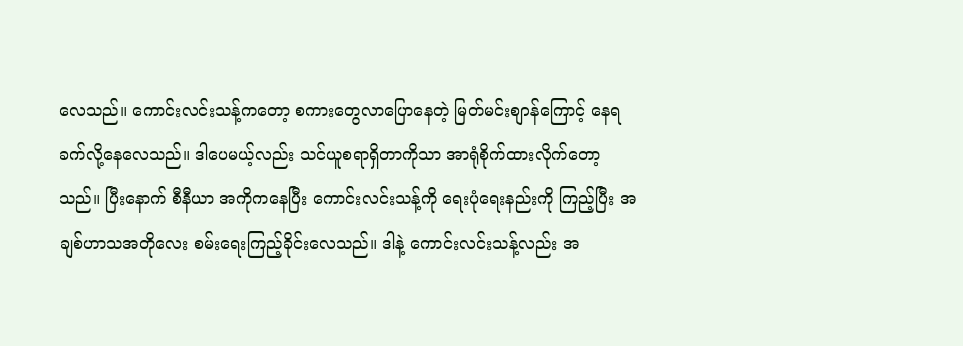လေသည်။ ကောင်းလင်းသန့်ကတော့ စကားတွေလာပြောနေတဲ့ မြတ်မင်းစျာန်ကြောင့် နေရခက်လို့နေလေသည်။ ဒါပေမယ့်လည်း သင်ယူစရာရှိတာကိုသာ အာရုံစိုက်ထားလိုက်တော့သည်။ ပြီးနောက် စီနီယာ အကိုကနေပြီး ကောင်းလင်းသန့်ကို ရေးပုံရေးနည်းကို ကြည့်ပြီး အချစ်ဟာသအတိုလေး စမ်းရေးကြည့်ခိုင်းလေသည်။ ဒါနဲ့ ကောင်းလင်းသန့်လည်း အ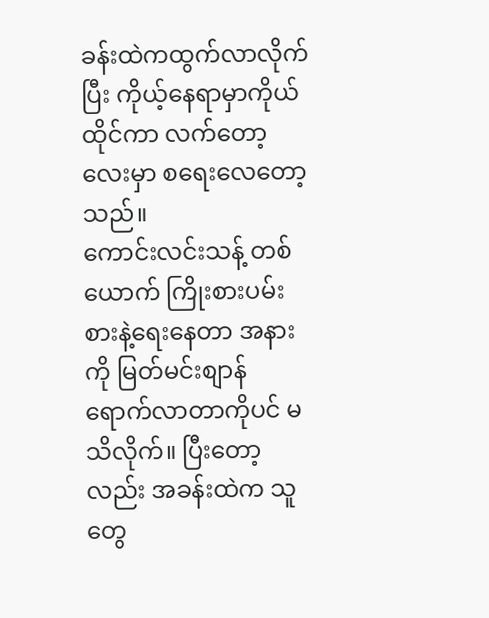ခန်းထဲကထွက်လာလိုက်ပြီး ကိုယ့်နေရာမှာကိုယ်ထိုင်ကာ လက်တော့လေးမှာ စရေးလေတော့သည်။
ကောင်းလင်းသန့် တစ်ယောက် ကြိုးစားပမ်းစားနဲ့ရေးနေတာ အနားကို မြတ်မင်းစျာန် ရောက်လာတာကိုပင် မသိလိုက်။ ပြီးတော့လည်း အခန်းထဲက သူတွေ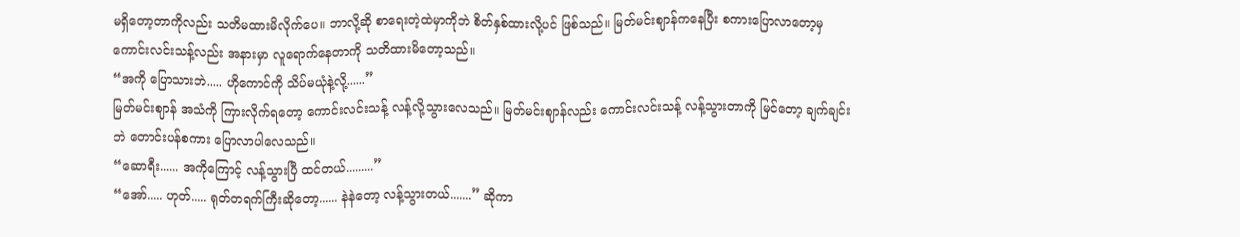မရှိတော့တာကိုလည်း သတိမထားမိလိုက်ပေ။ ဘာလို့ဆို စာရေးတဲ့ထဲမှာကိုဘဲ စိတ်နှစ်ထားလို့ပင် ဖြစ်သည်။ မြတ်မင်းဈာန်ကနေပြီး စကားပြောလာတော့မှ ကောင်းလင်းသန့်လည်း အနားမှာ လူရောက်နေတာကို သတိထားမိတော့သည်။
“အကို ပြောသားဘဲ..... ဟိုကောင်ကို သိပ်မယုံနဲ့လို့......”
မြတ်မင်းဈာန် အသံကို ကြားလိုက်ရတော့ ကောင်းလင်းသန့် လန့်လို့သွားလေသည်။ မြတ်မင်းဈာန်လည်း ကောင်းလင်းသန့် လန့်သွားတာကို မြင်တော့ ချက်ချင်းဘဲ တောင်းပန်စကား ပြောလာပါလေသည်။
“ဆောရီး...... အကိုကြောင့် လန့်သွားပြီ ထင်တယ်.........”
“အော်..... ဟုတ်..... ရုတ်တရက်ကြီးဆိုတော့...... နဲနဲတော့ လန့်သွားတယ်.......” ဆိုကာ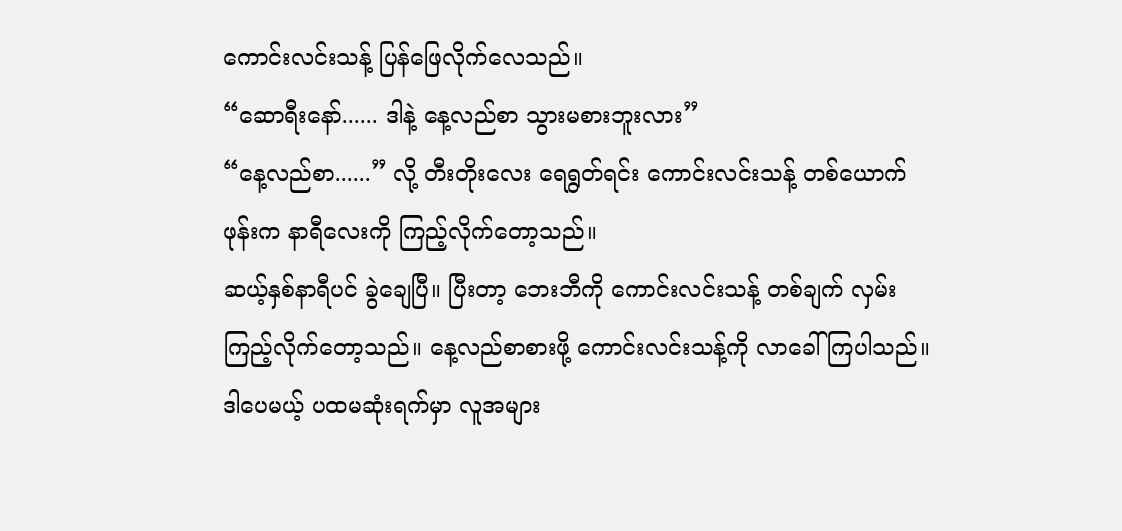ကောင်းလင်းသန့် ပြန်ဖြေလိုက်လေသည်။
“ဆောရီးနော်...... ဒါနဲ့ နေ့လည်စာ သွားမစားဘူးလား”
“နေ့လည်စာ......” လို့ တီးတိုးလေး ရေရွတ်ရင်း ကောင်းလင်းသန့် တစ်ယောက် ဖုန်းက နာရီလေးကို ကြည့်လိုက်တော့သည်။
ဆယ့်နှစ်နာရီပင် ခွဲချေပြီ။ ပြီးတာ့ ဘေးဘီကို ကောင်းလင်းသန့် တစ်ချက် လှမ်းကြည့်လိုက်တော့သည်။ နေ့လည်စာစားဖို့ ကောင်းလင်းသန့်ကို လာခေါ်ကြပါသည်။ ဒါပေမယ့် ပထမဆုံးရက်မှာ လူအများ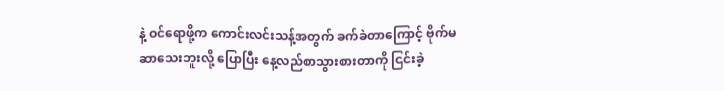နဲ့ ဝင်ရောဖို့က ကောင်းလင်းသန့်အတွက် ခက်ခဲတာကြောင့် ဗိုက်မဆာသေးဘူးလို့ ပြောပြီး နေ့လည်စာသွားစားတာကို ငြင်းခဲ့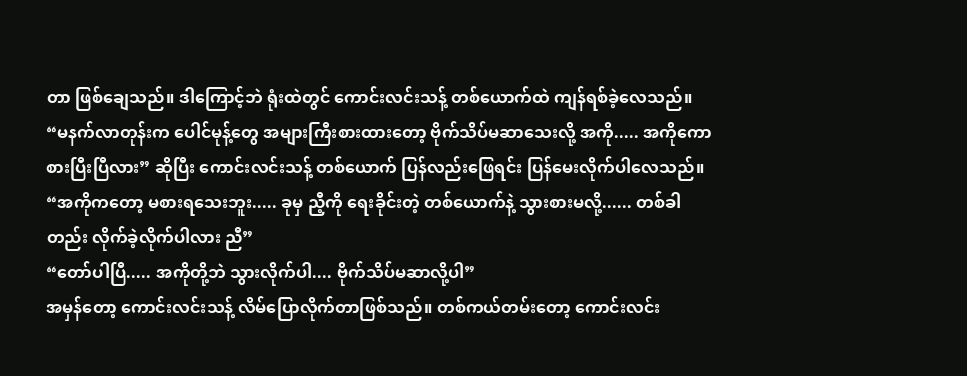တာ ဖြစ်ချေသည်။ ဒါကြောင့်ဘဲ ရုံးထဲတွင် ကောင်းလင်းသန့် တစ်ယောက်ထဲ ကျန်ရစ်ခဲ့လေသည်။
“မနက်လာတုန်းက ပေါင်မုန့်တွေ အများကြီးစားထားတော့ ဗိုက်သိပ်မဆာသေးလို့ အကို..... အကိုကော စားပြီးပြီလား” ဆိုပြီး ကောင်းလင်းသန့် တစ်ယောက် ပြန်လည်းဖြေရင်း ပြန်မေးလိုက်ပါလေသည်။
“အကိုကတော့ မစားရသေးဘူး..... ခုမှ ညီ့ကို ရေးခိုင်းတဲ့ တစ်ယောက်နဲ့ သွားစားမလို့...... တစ်ခါတည်း လိုက်ခဲ့လိုက်ပါလား ညီ”
“တော်ပါပြီ..... အကိုတို့ဘဲ သွားလိုက်ပါ.... ဗိုက်သိပ်မဆာလို့ပါ”
အမှန်တော့ ကောင်းလင်းသန့် လိမ်ပြောလိုက်တာဖြစ်သည်။ တစ်ကယ်တမ်းတော့ ကောင်းလင်း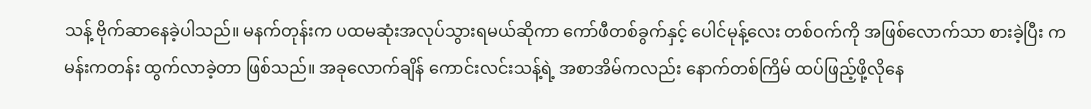သန့် ဗိုက်ဆာနေခဲ့ပါသည်။ မနက်တုန်းက ပထမဆုံးအလုပ်သွားရမယ်ဆိုကာ ကော်ဖီတစ်ခွက်နှင့် ပေါင်မုန့်လေး တစ်ဝက်ကို အဖြစ်လောက်သာ စားခဲ့ပြီး ကမန်းကတန်း ထွက်လာခဲ့တာ ဖြစ်သည်။ အခုလောက်ချိန် ကောင်းလင်းသန့်ရဲ့ အစာအိမ်ကလည်း နောက်တစ်ကြိမ် ထပ်ဖြည့်ဖို့လိုနေ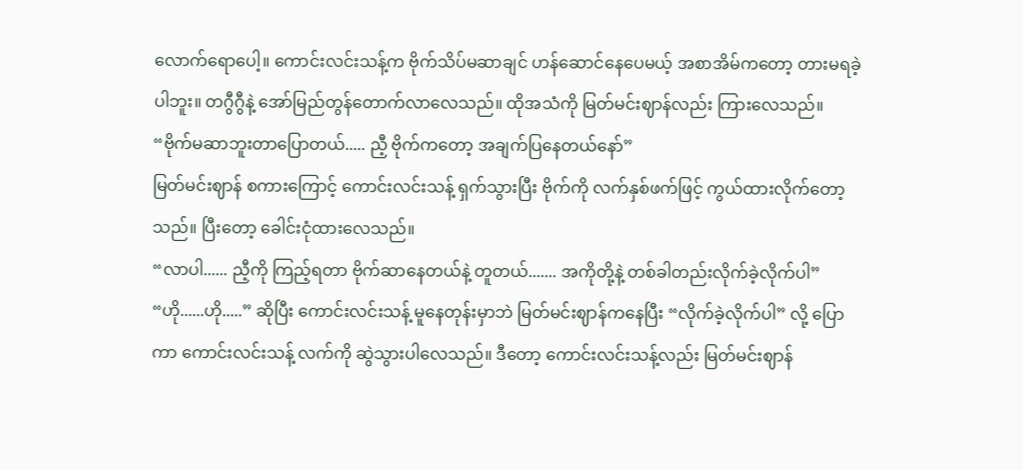လောက်ရောပေါ့။ ကောင်းလင်းသန့်က ဗိုက်သိပ်မဆာချင် ဟန်ဆောင်နေပေမယ့် အစာအိမ်ကတော့ တားမရခဲ့ပါဘူး။ တဂွီဂွီနဲ့ အော်မြည်တွန်တောက်လာလေသည်။ ထိုအသံကို မြတ်မင်းဈာန်လည်း ကြားလေသည်။
“ဗိုက်မဆာဘူးတာပြောတယ်..... ညီ့ ဗိုက်ကတော့ အချက်ပြနေတယ်နော်”
မြတ်မင်းဈာန် စကားကြောင့် ကောင်းလင်းသန့် ရှက်သွားပြီး ဗိုက်ကို လက်နှစ်ဖက်ဖြင့် ကွယ်ထားလိုက်တော့သည်။ ပြီးတော့ ခေါင်းငုံထားလေသည်။
“လာပါ...... ညီ့ကို ကြည့်ရတာ ဗိုက်ဆာနေတယ်နဲ့ တူတယ်....... အကိုတို့နဲ့ တစ်ခါတည်းလိုက်ခဲ့လိုက်ပါ”
“ဟို......ဟို.....” ဆိုပြီး ကောင်းလင်းသန့် မူနေတုန်းမှာဘဲ မြတ်မင်းဈာန်ကနေပြီး “လိုက်ခဲ့လိုက်ပါ” လို့ ပြောကာ ကောင်းလင်းသန့် လက်ကို ဆွဲသွားပါလေသည်။ ဒီတော့ ကောင်းလင်းသန့်လည်း မြတ်မင်းဈာန်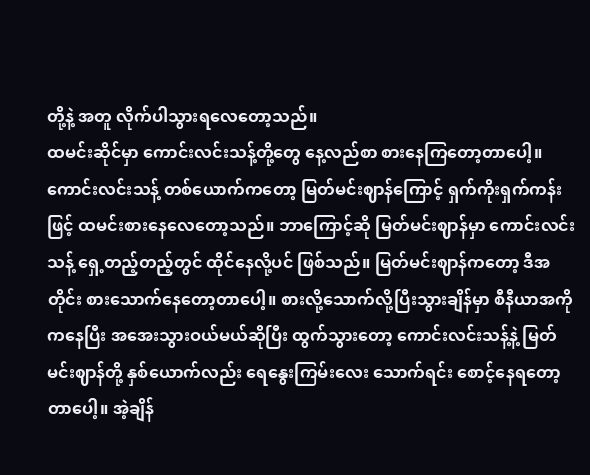တို့နဲ့ အတူ လိုက်ပါသွားရလေတော့သည်။
ထမင်းဆိုင်မှာ ကောင်းလင်းသန့်တို့တွေ နေ့လည်စာ စားနေကြတော့တာပေါ့။ ကောင်းလင်းသန့် တစ်ယောက်ကတော့ မြတ်မင်းဈာန်ကြောင့် ရှက်ကိုးရှက်ကန်းဖြင့် ထမင်းစားနေလေတော့သည်။ ဘာကြောင့်ဆို မြတ်မင်းဈာန်မှာ ကောင်းလင်းသန့် ရှေ့တည့်တည့်တွင် ထိုင်နေလို့ပင် ဖြစ်သည်။ မြတ်မင်းဈာန်ကတော့ ဒီအတိုင်း စားသောက်နေတော့တာပေါ့။ စားလို့သောက်လို့ပြီးသွားချိန်မှာ စီနီယာအကိုကနေပြီး အအေးသွားဝယ်မယ်ဆိုပြီး ထွက်သွားတော့ ကောင်းလင်းသန့်နဲ့ မြတ်မင်းဈာန်တို့ နှစ်ယောက်လည်း ရေနွေးကြမ်းလေး သောက်ရင်း စောင့်နေရတော့တာပေါ့။ အဲ့ချိန်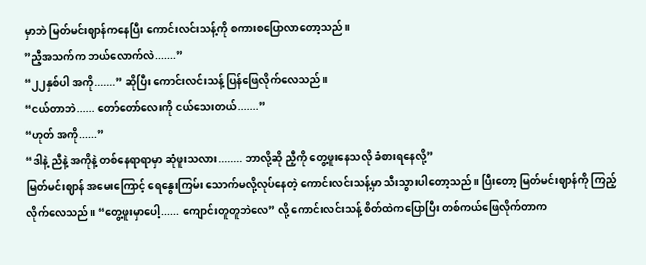မှာဘဲ မြတ်မင်းဈာန်ကနေပြီး ကောင်းလင်းသန့်ကို စကားစပြောလာတော့သည်။
”ညီ့အသက်က ဘယ်လောက်လဲ.......”
“၂၂နှစ်ပါ အကို.......” ဆိုပြီး ကောင်းလင်းသန့် ပြန်ဖြေလိုက်လေသည်။
“ငယ်တာဘဲ...... တော်တော်လေးကို ငယ်သေးတယ်.......”
“ဟုတ် အကို......”
“ဒါနဲ့ ညီနဲ့ အကိုနဲ့ တစ်နေရာရာမှာ ဆုံဖူးသလား........ ဘာလို့ဆို ညီ့ကို တွေ့ဖူးနေသလို ခံစားရနေလို့”
မြတ်မင်းဈာန် အမေးကြောင့် ရေနွေးကြမ်း သောက်မလို့လုပ်နေတဲ့ ကောင်းလင်းသန့်မှာ သီးသွားပါတော့သည်။ ပြီးတော့ မြတ်မင်းဈာန်ကို ကြည့်လိုက်လေသည်။ “တွေ့ဖူးမှာပေါ့...... ကျောင်းတူတူဘဲလေ” လို့ ကောင်းလင်းသန့် စိတ်ထဲကပြောပြီး တစ်ကယ်ဖြေလိုက်တာက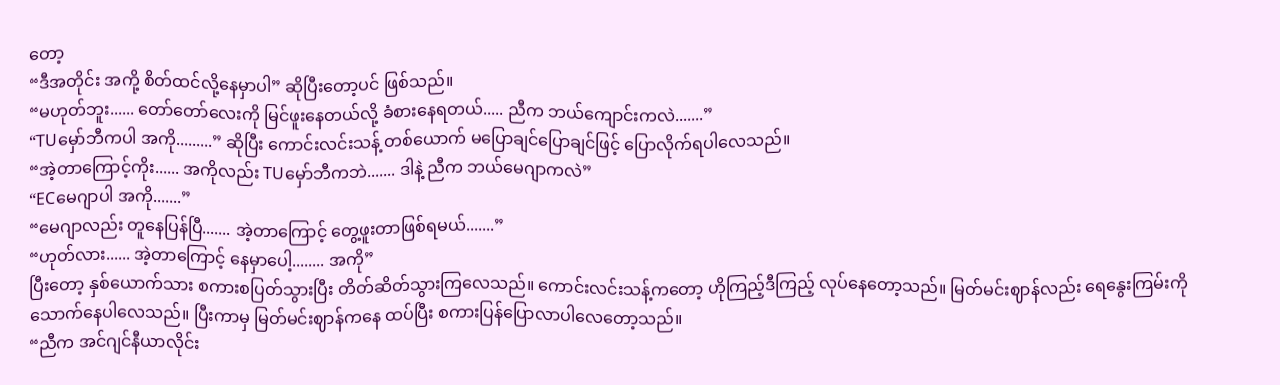တော့
“ဒီအတိုင်း အကို့ စိတ်ထင်လို့နေမှာပါ” ဆိုပြီးတော့ပင် ဖြစ်သည်။
“မဟုတ်ဘူး...... တော်တော်လေးကို မြင်ဖူးနေတယ်လို့ ခံစားနေရတယ်..... ညီက ဘယ်ကျောင်းကလဲ.......”
“TUမှော်ဘီကပါ အကို.........” ဆိုပြီး ကောင်းလင်းသန့် တစ်ယောက် မပြောချင်ပြောချင်ဖြင့် ပြောလိုက်ရပါလေသည်။
“အဲ့တာကြောင့်ကိုး...... အကိုလည်း TUမှော်ဘီကဘဲ....... ဒါနဲ့ ညီက ဘယ်မေဂျာကလဲ”
“ECမေဂျာပါ အကို.......”
“မေဂျာလည်း တူနေပြန်ပြီ....... အဲ့တာကြောင့် တွေ့ဖူးတာဖြစ်ရမယ်.......”
“ဟုတ်လား...... အဲ့တာကြောင့် နေမှာပေါ့........ အကို”
ပြီးတော့ နှစ်ယောက်သား စကားစပြတ်သွားပြီး တိတ်ဆိတ်သွားကြလေသည်။ ကောင်းလင်းသန့်ကတော့ ဟိုကြည့်ဒီကြည့် လုပ်နေတော့သည်။ မြတ်မင်းဈာန်လည်း ရေနွေးကြမ်းကို သောက်နေပါလေသည်။ ပြီးကာမှ မြတ်မင်းဈာန်ကနေ ထပ်ပြီး စကားပြန်ပြောလာပါလေတော့သည်။
“ညီက အင်ဂျင်နီယာလိုင်း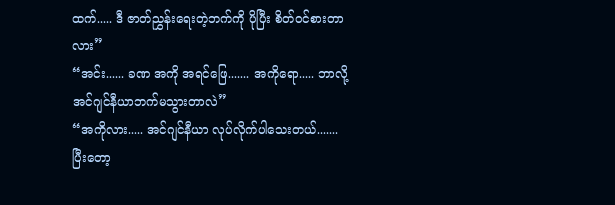ထက်..... ဒီ ဇာတ်ညွှန်းရေးတဲ့ဘက်ကို ပိုပြီး စိတ်ဝင်စားတာလား”
“အင်း...... ခဏ အကို အရင်ဖြေ....... အကိုရော..... ဘာလို့ အင်ဂျင်နီယာဘက်မသွားတာလဲ”
“အကိုလား..... အင်ဂျင်နီယာ လုပ်လိုက်ပါသေးတယ်....... ပြီးတော့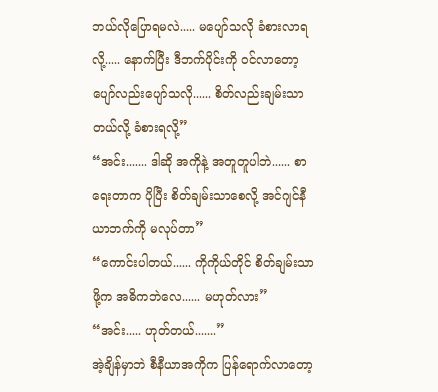ဘယ်လိုပြောရမလဲ..... မပျော်သလို ခံစားလာရလို့..... နောက်ပြီး ဒီဘက်ပိုင်းကို ဝင်လာတော့ ပျော်လည်းပျော်သလို...... စိတ်လည်းချမ်းသာတယ်လို့ ခံစားရလို့”
“အင်း....... ဒါဆို အကိုနဲ့ အတူတူပါဘဲ...... စာရေးတာက ပိုပြီး စိတ်ချမ်းသာစေလို့ အင်ဂျင်နီယာဘက်ကို မလုပ်တာ”
“ကောင်းပါတယ်...... ကိုကိုယ်တိုင် စိတ်ချမ်းသာဖို့က အဓိကဘဲလေ...... မဟုတ်လား”
“အင်း..... ဟုတ်တယ်.......”
အဲ့ချိန်မှာဘဲ စီနီယာအကိုက ပြန်ရောက်လာတော့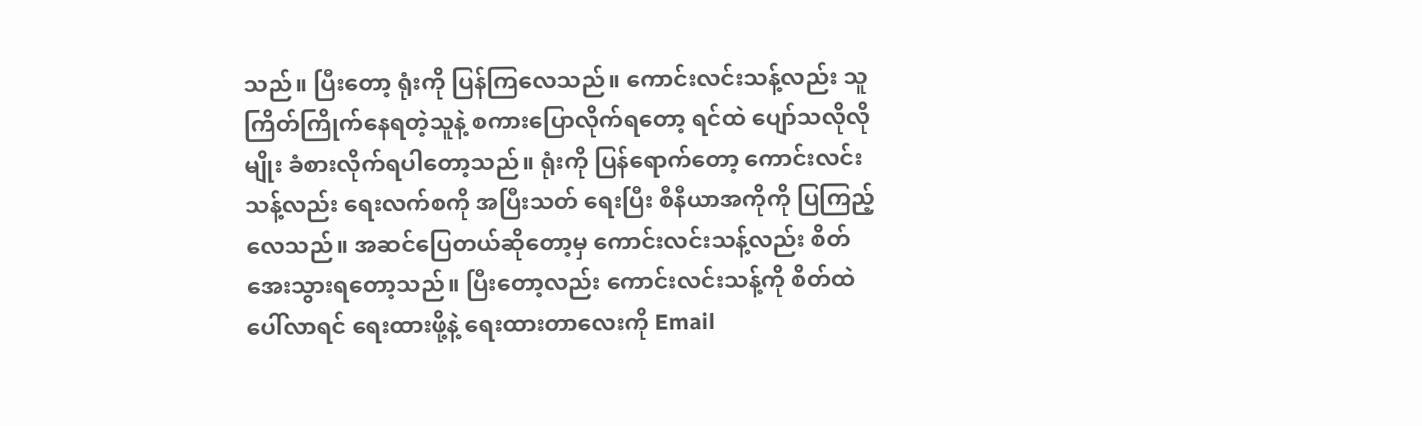သည်။ ပြီးတော့ ရုံးကို ပြန်ကြလေသည်။ ကောင်းလင်းသန့်လည်း သူ ကြိတ်ကြိုက်နေရတဲ့သူနဲ့ စကားပြောလိုက်ရတော့ ရင်ထဲ ပျော်သလိုလိုမျိုး ခံစားလိုက်ရပါတော့သည်။ ရုံးကို ပြန်ရောက်တော့ ကောင်းလင်းသန့်လည်း ရေးလက်စကို အပြီးသတ် ရေးပြီး စီနီယာအကိုကို ပြကြည့်လေသည်။ အဆင်ပြေတယ်ဆိုတော့မှ ကောင်းလင်းသန့်လည်း စိတ်အေးသွားရတော့သည်။ ပြီးတော့လည်း ကောင်းလင်းသန့်ကို စိတ်ထဲပေါ်လာရင် ရေးထားဖို့နဲ့ ရေးထားတာလေးကို Email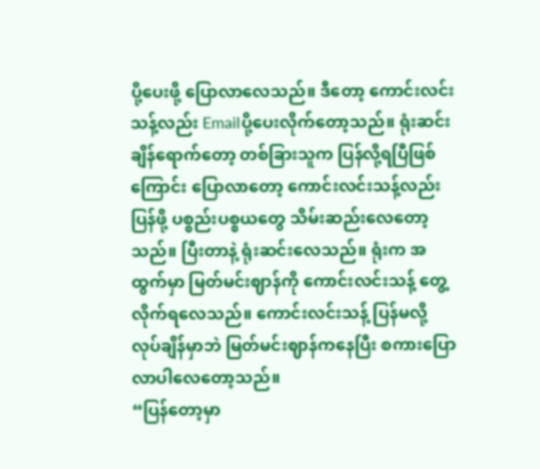ပို့ပေးဖို့ ပြောလာလေသည်။ ဒီတော့ ကောင်းလင်းသန့်လည်း Emailပို့ပေးလိုက်တော့သည်။ ရုံးဆင်းချိန်ရောက်တော့ တစ်ခြားသူက ပြန်လို့ရပြီဖြစ်ကြောင်း ပြောလာတော့ ကောင်းလင်းသန့်လည်း ပြန်ဖို့ ပစ္စည်းပစ္စယတွေ သိမ်းဆည်းလေတော့သည်။ ပြီးတာနဲ့ ရုံးဆင်းလေသည်။ ရုံးက အထွက်မှာ မြတ်မင်းဈာန်ကို ကောင်းလင်းသန့် တွေ့လိုက်ရလေသည်။ ကောင်းလင်းသန့် ပြန်မလို့ လုပ်ချိန်မှာဘဲ မြတ်မင်းဈာန်ကနေပြီး စကားပြောလာပါလေတော့သည်။
“ပြန်တော့မှာ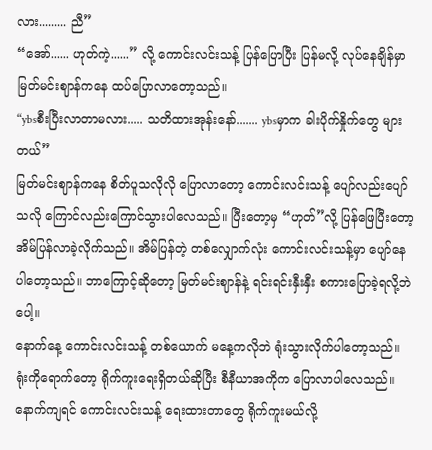လား......... ညီ”
“အော်...... ဟုတ်ကဲ့......” လို့ ကောင်းလင်းသန့် ပြန်ပြောပြီး ပြန်မလို့ လုပ်နေချိန်မှာ မြတ်မင်းဈာန်ကနေ ထပ်ပြောလာတော့သည်။
“ybsစီးပြီးလာတာမလား..... သတိထားအုန်းနော်....... ybsမှာက ခါးပိုက်နှိုက်တွေ များတယ်”
မြတ်မင်းဈာန်ကနေ စိတ်ပူသလိုလို ပြောလာတော့ ကောင်းလင်းသန့် ပျော်လည်းပျော်သလို ကြောင်လည်းကြောင်သွားပါလေသည်။ ပြီးတော့မှ “ဟုတ်”လို့ ပြန်ဖြေပြီးတော့ အိမ်ပြန်လာခဲ့လိုက်သည်။ အိမ်ပြန်တဲ့ တစ်လျှောက်လုံး ကောင်းလင်းသန့်မှာ ပျော်နေပါတော့သည်။ ဘာကြောင့်ဆိုတော့ မြတ်မင်းဈာန်နဲ့ ရင်းရင်းနှီးနှီး စကားပြောခဲ့ရလို့ဘဲပေါ့။
နောက်နေ့ ကောင်းလင်းသန့် တစ်ယောက် မနေ့ကလိုဘဲ ရုံးသွားလိုက်ပါတော့သည်။ ရုံးကိုရောက်တော့ ရိုက်ကူးရေးရှိတယ်ဆိုပြီး စီနီယာအကိုက ပြောလာပါလေသည်။ နောက်ကျရင် ကောင်းလင်းသန့် ရေးထားတာတွေ ရိုက်ကူးမယ်လို့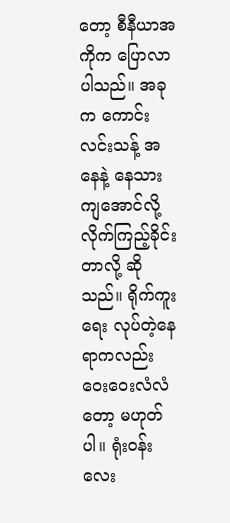တော့ စီနီယာအကိုက ပြောလာပါသည်။ အခုက ကောင်းလင်းသန့် အနေနဲ့ နေသားကျအောင်လို့ လိုက်ကြည့်ခိုင်းတာလို့ ဆိုသည်။ ရိုက်ကူးရေး လုပ်တဲ့နေရာကလည်း ဝေးဝေးလံလံတော့ မဟုတ်ပါ။ ရုံးဝန်းလေး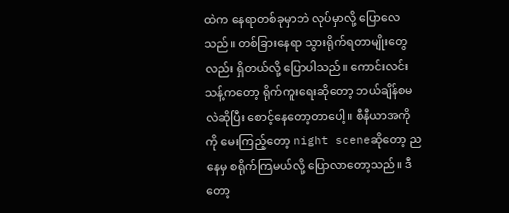ထဲက နေရာတစ်ခုမှာဘဲ လုပ်မှာလို့ ပြောလေသည်။ တစ်ခြားနေရာ သွားရိုက်ရတာမျိုးတွေလည်း ရှိတယ်လို့ ပြောပါသည်။ ကောင်းလင်းသန့်ကတော့ ရိုက်ကူးရေးဆိုတော့ ဘယ်ချိန်စမလဲဆိုပြီး စောင့်နေတော့တာပေါ့။ စီနီယာအကိုကို မေးကြည့်တော့ night sceneဆိုတော့ ညနေမှ စရိုက်ကြမယ်လို့ ပြောလာတော့သည်။ ဒီတော့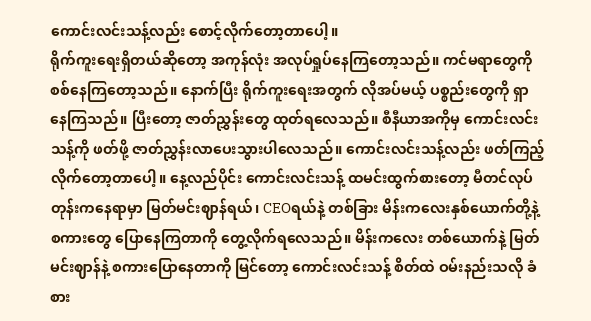ကောင်းလင်းသန့်လည်း စောင့်လိုက်တော့တာပေါ့။
ရိုက်ကူးရေးရှိတယ်ဆိုတော့ အကုန်လုံး အလုပ်ရှုပ်နေကြတော့သည်။ ကင်မရာတွေကို စစ်နေကြတော့သည်။ နောက်ပြီး ရိုက်ကူးရေးအတွက် လိုအပ်မယ့် ပစ္စည်းတွေကို ရှာနေကြသည်။ ပြီးတော့ ဇာတ်ညွှန်းတွေ ထုတ်ရလေသည်။ စီနီယာအကိုမှ ကောင်းလင်းသန့်ကို ဖတ်ဖို့ ဇာတ်ညွှန်းလာပေးသွားပါလေသည်။ ကောင်းလင်းသန့်လည်း ဖတ်ကြည့်လိုက်တော့တာပေါ့။ နေ့လည်ပိုင်း ကောင်းလင်းသန့် ထမင်းထွက်စားတော့ မီတင်လုပ်တုန်းကနေရာမှာ မြတ်မင်းဈာန်ရယ်၊ CEOရယ်နဲ့ တစ်ခြား မိန်းကလေးနှစ်ယောက်တို့နဲ့ စကားတွေ ပြောနေကြတာကို တွေ့လိုက်ရလေသည်။ မိန်းကလေး တစ်ယောက်နဲ့ မြတ်မင်းဈာန်နဲ့ စကားပြောနေတာကို မြင်တော့ ကောင်းလင်းသန့် စိတ်ထဲ ဝမ်းနည်းသလို ခံစား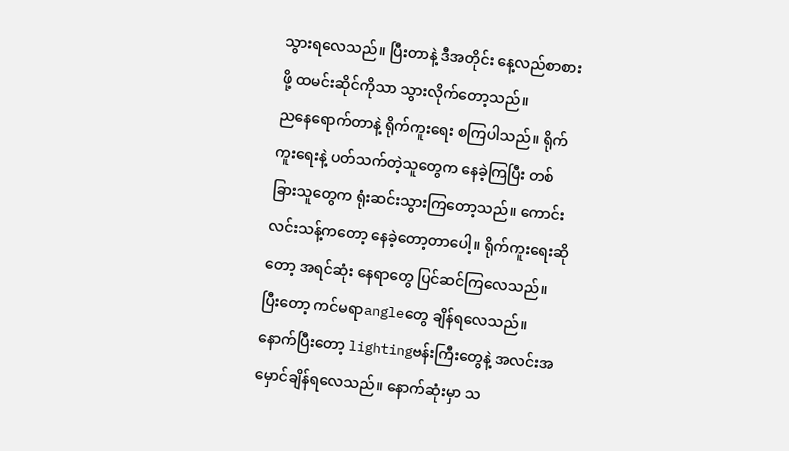သွားရလေသည်။ ပြီးတာနဲ့ ဒီအတိုင်း နေ့လည်စာစားဖို့ ထမင်းဆိုင်ကိုသာ သွားလိုက်တော့သည်။
ညနေရောက်တာနဲ့ ရိုက်ကူးရေး စကြပါသည်။ ရိုက်ကူးရေးနဲ့ ပတ်သက်တဲ့သူတွေက နေခဲ့ကြပြီး တစ်ခြားသူတွေက ရုံးဆင်းသွားကြတော့သည်။ ကောင်းလင်းသန့်ကတော့ နေခဲ့တော့တာပေါ့။ ရိုက်ကူးရေးဆိုတော့ အရင်ဆုံး နေရာတွေ ပြင်ဆင်ကြလေသည်။ ပြီးတော့ ကင်မရာangleတွေ ချိန်ရလေသည်။ နောက်ပြီးတော့ lightingဗန်းကြီးတွေနဲ့ အလင်းအမှောင်ချိန်ရလေသည်။ နောက်ဆုံးမှာ သ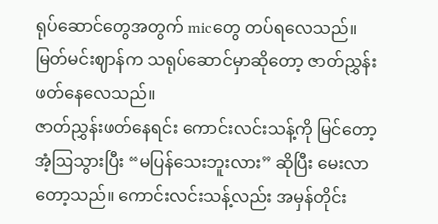ရုပ်ဆောင်တွေအတွက် micတွေ တပ်ရလေသည်။ မြတ်မင်းဈာန်က သရုပ်ဆောင်မှာဆိုတော့ ဇာတ်ညွှန်းဖတ်နေလေသည်။
ဇာတ်ညွှန်းဖတ်နေရင်း ကောင်းလင်းသန့်ကို မြင်တော့ အံ့ဩသွားပြီး “မပြန်သေးဘူးလား” ဆိုပြီး မေးလာတော့သည်။ ကောင်းလင်းသန့်လည်း အမှန်တိုင်း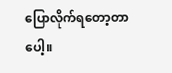ပြောလိုက်ရတော့တာပေါ့။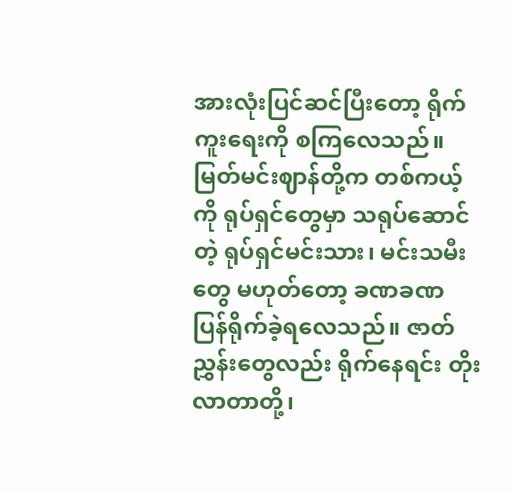အားလုံးပြင်ဆင်ပြီးတော့ ရိုက်ကူးရေးကို စကြလေသည်။ မြတ်မင်းဈာန်တို့က တစ်ကယ့်ကို ရုပ်ရှင်တွေမှာ သရုပ်ဆောင်တဲ့ ရုပ်ရှင်မင်းသား၊ မင်းသမီးတွေ မဟုတ်တော့ ခဏခဏ ပြန်ရိုက်ခဲ့ရလေသည်။ ဇာတ်ညွှန်းတွေလည်း ရိုက်နေရင်း တိုးလာတာတို့၊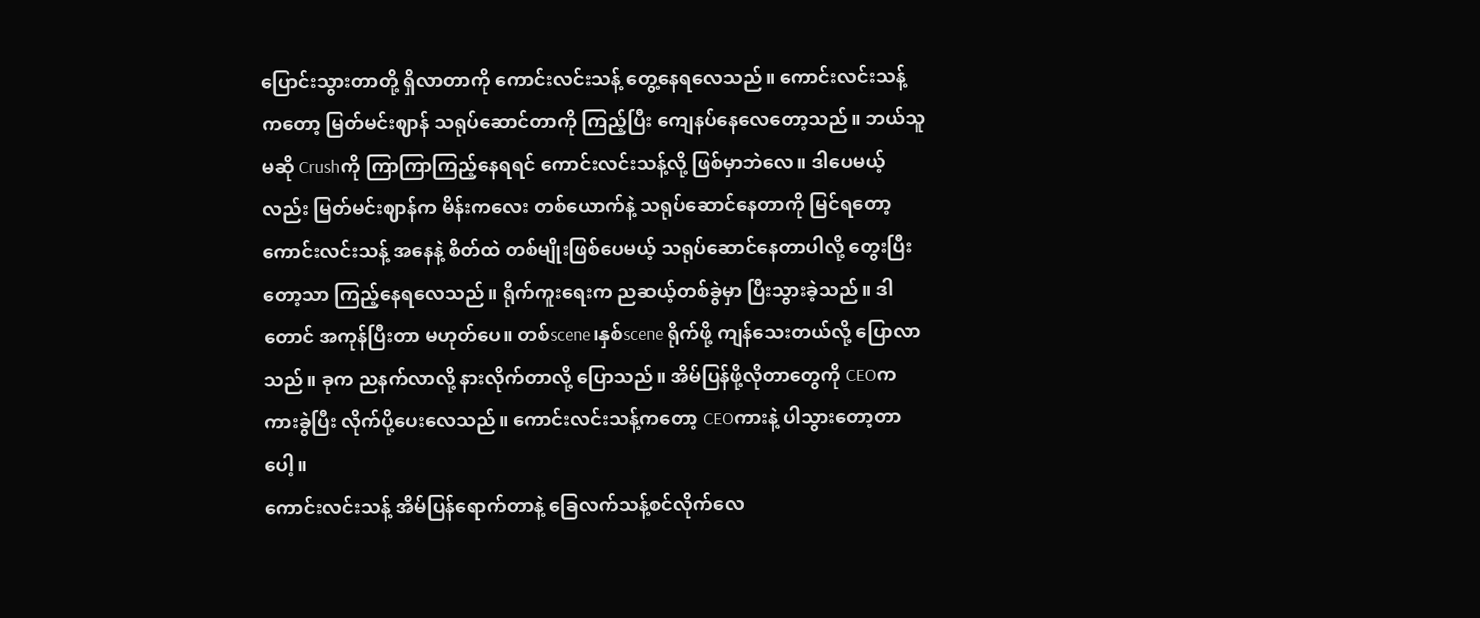ပြောင်းသွားတာတို့ ရှိလာတာကို ကောင်းလင်းသန့် တွေ့နေရလေသည်။ ကောင်းလင်းသန့်ကတော့ မြတ်မင်းဈာန် သရုပ်ဆောင်တာကို ကြည့်ပြီး ကျေနပ်နေလေတော့သည်။ ဘယ်သူမဆို Crushကို ကြာကြာကြည့်နေရရင် ကောင်းလင်းသန့်လို့ ဖြစ်မှာဘဲလေ။ ဒါပေမယ့်လည်း မြတ်မင်းဈာန်က မိန်းကလေး တစ်ယောက်နဲ့ သရုပ်ဆောင်နေတာကို မြင်ရတော့ ကောင်းလင်းသန့် အနေနဲ့ စိတ်ထဲ တစ်မျိုးဖြစ်ပေမယ့် သရုပ်ဆောင်နေတာပါလို့ တွေးပြီးတော့သာ ကြည့်နေရလေသည်။ ရိုက်ကူးရေးက ညဆယ့်တစ်ခွဲမှာ ပြီးသွားခဲ့သည်။ ဒါတောင် အကုန်ပြီးတာ မဟုတ်ပေ။ တစ်scene၊နှစ်scene ရိုက်ဖို့ ကျန်သေးတယ်လို့ ပြောလာသည်။ ခုက ညနက်လာလို့ နားလိုက်တာလို့ ပြောသည်။ အိမ်ပြန်ဖို့လိုတာတွေကို CEOက ကားခွဲပြီး လိုက်ပို့ပေးလေသည်။ ကောင်းလင်းသန့်ကတော့ CEOကားနဲ့ ပါသွားတော့တာပေါ့။
ကောင်းလင်းသန့် အိမ်ပြန်ရောက်တာနဲ့ ခြေလက်သန့်စင်လိုက်လေ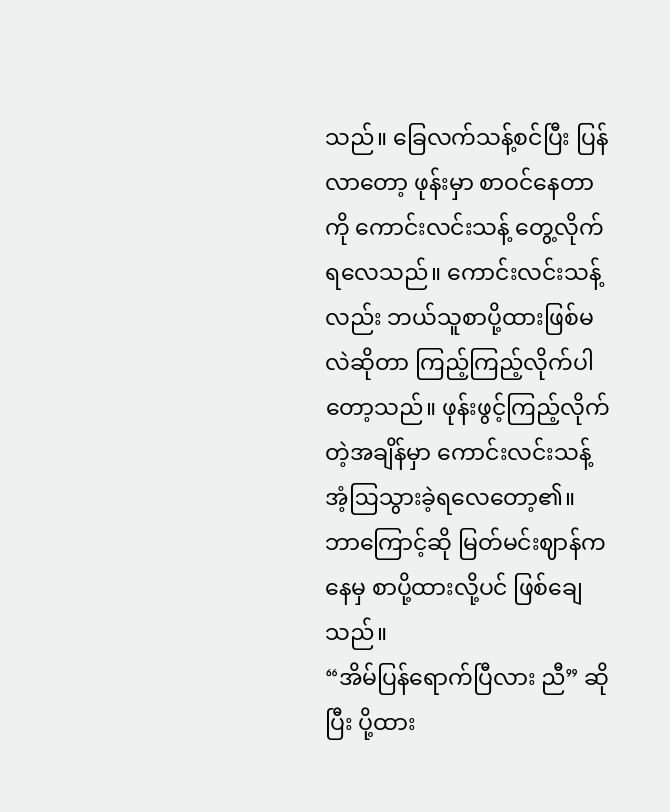သည်။ ခြေလက်သန့်စင်ပြီး ပြန်လာတော့ ဖုန်းမှာ စာဝင်နေတာကို ကောင်းလင်းသန့် တွေ့လိုက်ရလေသည်။ ကောင်းလင်းသန့်လည်း ဘယ်သူစာပို့ထားဖြစ်မလဲဆိုတာ ကြည့်ကြည့်လိုက်ပါတော့သည်။ ဖုန်းဖွင့်ကြည့်လိုက်တဲ့အချိန်မှာ ကောင်းလင်းသန့် အံ့ဩသွားခဲ့ရလေတော့၏။ ဘာကြောင့်ဆို မြတ်မင်းဈာန်ကနေမှ စာပို့ထားလို့ပင် ဖြစ်ချေသည်။
“အိမ်ပြန်ရောက်ပြီလား ညီ” ဆိုပြီး ပို့ထား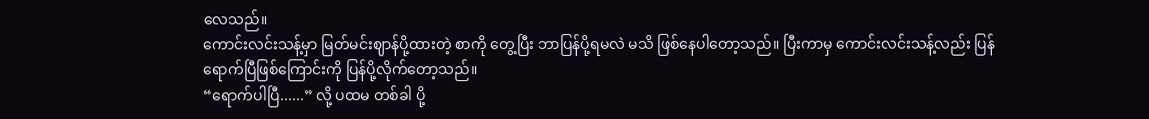လေသည်။
ကောင်းလင်းသန့်မှာ မြတ်မင်းဈာန်ပို့ထားတဲ့ စာကို တွေ့ပြီး ဘာပြန်ပို့ရမလဲ မသိ ဖြစ်နေပါတော့သည်။ ပြီးကာမှ ကောင်းလင်းသန့်လည်း ပြန်ရောက်ပြီဖြစ်ကြောင်းကို ပြန်ပို့လိုက်တော့သည်။
“ရောက်ပါပြီ......” လို့ ပထမ တစ်ခါ ပို့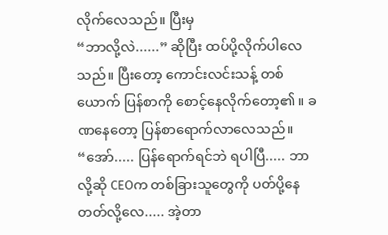လိုက်လေသည်။ ပြီးမှ
“ဘာလို့လဲ......” ဆိုပြီး ထပ်ပို့လိုက်ပါလေသည်။ ပြီးတော့ ကောင်းလင်းသန့် တစ်ယောက် ပြန်စာကို စောင့်နေလိုက်တော့၏။ ခဏနေတော့ ပြန်စာရောက်လာလေသည်။
“အော်..... ပြန်ရောက်ရင်ဘဲ ရပါပြီ..... ဘာလို့ဆို CEOက တစ်ခြားသူတွေကို ပတ်ပို့နေတတ်လို့လေ..... အဲ့တာ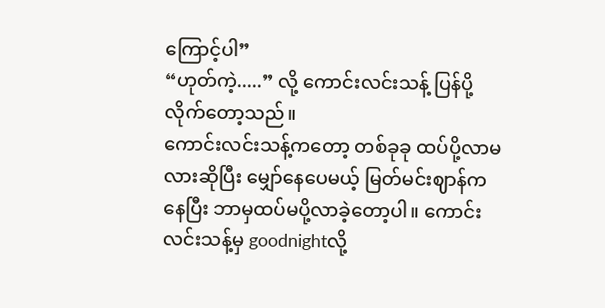ကြောင့်ပါ”
“ဟုတ်ကဲ့.....” လို့ ကောင်းလင်းသန့် ပြန်ပို့လိုက်တော့သည်။
ကောင်းလင်းသန့်ကတော့ တစ်ခုခု ထပ်ပို့လာမလားဆိုပြီး မျှော်နေပေမယ့် မြတ်မင်းဈာန်ကနေပြီး ဘာမှထပ်မပို့လာခဲ့တော့ပါ။ ကောင်းလင်းသန့်မှ goodnightလို့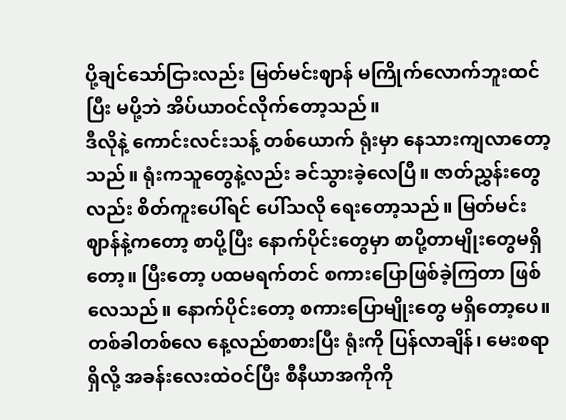ပို့ချင်သော်ငြားလည်း မြတ်မင်းဈာန် မကြိုက်လောက်ဘူးထင်ပြီး မပို့ဘဲ အိပ်ယာဝင်လိုက်တော့သည်။
ဒီလိုနဲ့ ကောင်းလင်းသန့် တစ်ယောက် ရုံးမှာ နေသားကျလာတော့သည်။ ရုံးကသူတွေနဲ့လည်း ခင်သွားခဲ့လေပြီ။ ဇာတ်ညွှန်းတွေလည်း စိတ်ကူးပေါ်ရင် ပေါ်သလို ရေးတော့သည်။ မြတ်မင်းဈာန်နဲ့ကတော့ စာပို့ပြီး နောက်ပိုင်းတွေမှာ စာပို့တာမျိုးတွေမရှိတော့။ ပြီးတော့ ပထမရက်တင် စကားပြောဖြစ်ခဲ့ကြတာ ဖြစ်လေသည်။ နောက်ပိုင်းတော့ စကားပြောမျိုးတွေ မရှိတော့ပေ။ တစ်ခါတစ်လေ နေ့လည်စာစားပြီး ရုံးကို ပြန်လာချိန်၊ မေးစရာရှိလို့ အခန်းလေးထဲဝင်ပြီး စီနီယာအကိုကို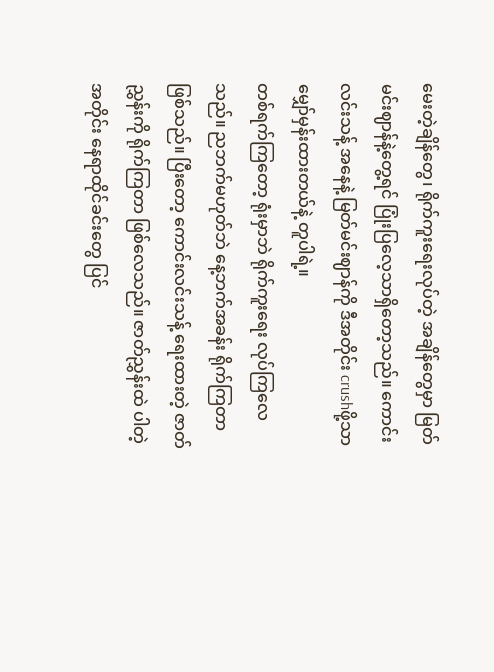မေးတဲ့ချိန်တွေ၊ ရိုက်ကူးရေးလုပ်တဲ့ အချိန်တွေမှာ မြတ်မင်းဈာန်နဲ့တွေ့ရင် ပြုံးပြလေ့သာရှိတော့သည်။ ကောင်းလင်းသန့် အနေနဲ့ မြတ်မင်းဈာန်ကို ဒီအတိုင်း crushဖို့သာ မျှော်မှန်းထားတယ်နဲ့ တူပါရဲ့။
တစ်ရက်ကြတော့ ရုံးမှာဘဲ ရိုက်ကူးရေး လုပ်ကြလေသည်။ ညဘက်မဟုတ်ဘဲ နေ့ဘက်အခန်း ရိုက်ကြတာဖြစ်သည်။ ပြီးတော့ ကောင်းလင်းသန့် ရေးထားတဲ့ ဇာတ်ညွှန်းကို ရိုက်ကြတာ ဖြစ်လေသည်။ ဇာတ်ညွှန်းထဲ ပါတဲ့အတိုင်း နေရာထိုင်ခင်းတွေ ပြင်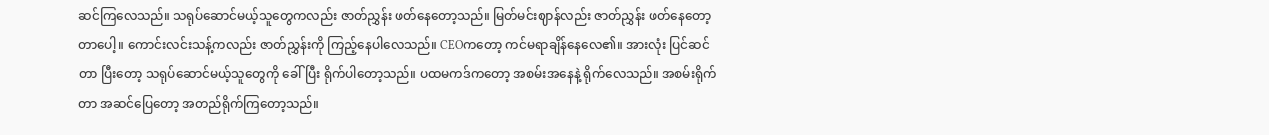ဆင်ကြလေသည်။ သရုပ်ဆောင်မယ့်သူတွေကလည်း ဇာတ်ညွှန်း ဖတ်နေတော့သည်။ မြတ်မင်းဈာန်လည်း ဇာတ်ညွှန်း ဖတ်နေတော့တာပေါ့။ ကောင်းလင်းသန့်ကလည်း ဇာတ်ညွှန်းကို ကြည့်နေပါလေသည်။ CEOကတော့ ကင်မရာချိန်နေလေ၏။ အားလုံး ပြင်ဆင်တာ ပြီးတော့ သရုပ်ဆောင်မယ့်သူတွေကို ခေါ်ပြီး ရိုက်ပါတော့သည်။ ပထမကဒ်ကတော့ အစမ်းအနေနဲ့ ရိုက်လေသည်။ အစမ်းရိုက်တာ အဆင်ပြေတော့ အတည်ရိုက်ကြတော့သည်။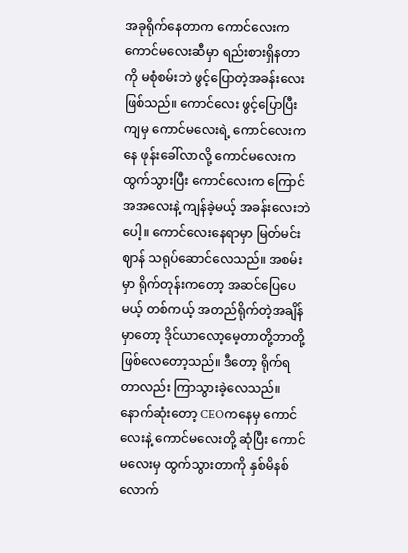အခုရိုက်နေတာက ကောင်လေးက ကောင်မလေးဆီမှာ ရည်းစားရှိနတာကို မစုံစမ်းဘဲ ဖွင့်ပြောတဲ့အခန်းလေးဖြစ်သည်။ ကောင်လေး ဖွင့်ပြောပြီးကျမှ ကောင်မလေးရဲ့ ကောင်လေးကနေ ဖုန်းခေါ်လာလို့ ကောင်မလေးက ထွက်သွားပြီး ကောင်လေးက ကြောင်အအလေးနဲ့ ကျန်ခဲ့မယ့် အခန်းလေးဘဲပေါ့။ ကောင်လေးနေရာမှာ မြတ်မင်းဈာန် သရုပ်ဆောင်လေသည်။ အစမ်းမှာ ရိုက်တုန်းကတော့ အဆင်ပြေပေမယ့် တစ်ကယ့် အတည်ရိုက်တဲ့အချိန်မှာတော့ ဒိုင်ယာလော့မေ့တာတို့ဘာတို့ ဖြစ်လေတော့သည်။ ဒီတော့ ရိုက်ရတာလည်း ကြာသွားခဲ့လေသည်။
နောက်ဆုံးတော့ CEOကနေမှ ကောင်လေးနဲ့ ကောင်မလေးတို့ ဆုံပြီး ကောင်မလေးမှ ထွက်သွားတာကို နှစ်မိနစ်လောက်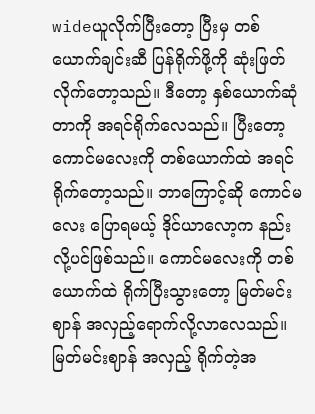wideယူလိုက်ပြီးတော့ ပြီးမှ တစ်ယောက်ချင်းဆီ ပြန်ရိုက်ဖို့ကို ဆုံးဖြတ်လိုက်တော့သည်။ ဒီတော့ နှစ်ယောက်ဆုံတာကို အရင်ရိုက်လေသည်။ ပြီးတော့ ကောင်မလေးကို တစ်ယောက်ထဲ အရင်ရိုက်တော့သည်။ ဘာကြောင့်ဆို ကောင်မလေး ပြောရမယ့် ဒိုင်ယာလော့က နည်းလို့ပင်ဖြစ်သည်။ ကောင်မလေးကို တစ်ယောက်ထဲ ရိုက်ပြီးသွားတော့ မြတ်မင်းဈာန် အလှည့်ရောက်လို့လာလေသည်။ မြတ်မင်းဈာန် အလှည့် ရိုက်တဲ့အ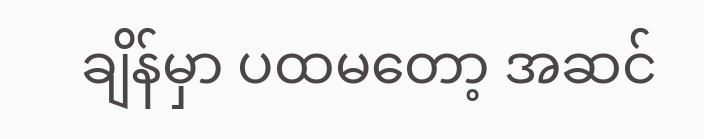ချိန်မှာ ပထမတော့ အဆင်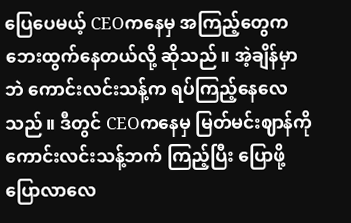ပြေပေမယ့် CEOကနေမှ အကြည့်တွေက ဘေးထွက်နေတယ်လို့ ဆိုသည်။ အဲ့ချိန်မှာဘဲ ကောင်းလင်းသန့်က ရပ်ကြည့်နေလေသည်။ ဒီတွင် CEOကနေမှ မြတ်မင်းဈာန်ကို ကောင်းလင်းသန့်ဘက် ကြည့်ပြီး ပြောဖို့ ပြောလာလေ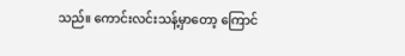သည်။ ကောင်းလင်းသန့်မှာတော့ ကြောင်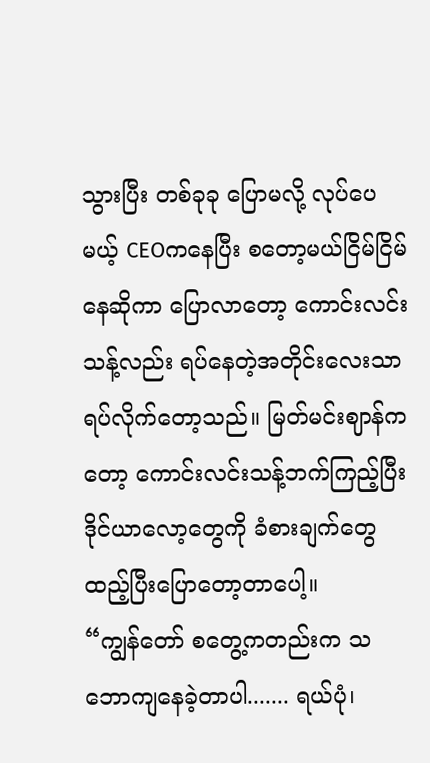သွားပြီး တစ်ခုခု ပြောမလို့ လုပ်ပေမယ့် CEOကနေပြီး စတော့မယ်ငြိမ်ငြိမ်နေဆိုကာ ပြောလာတော့ ကောင်းလင်းသန့်လည်း ရပ်နေတဲ့အတိုင်းလေးသာ ရပ်လိုက်တော့သည်။ မြတ်မင်းဈာန်ကတော့ ကောင်းလင်းသန့်ဘက်ကြည့်ပြီး ဒိုင်ယာလော့တွေကို ခံစားချက်တွေ ထည့်ပြီးပြောတော့တာပေါ့။
“ကျွန်တော် စတွေ့ကတည်းက သဘောကျနေခဲ့တာပါ....... ရယ်ပုံ၊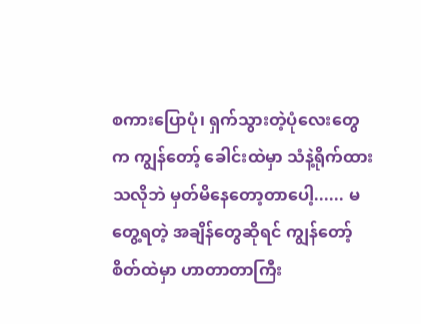စကားပြောပုံ၊ ရှက်သွားတဲ့ပုံလေးတွေက ကျွန်တော့် ခေါင်းထဲမှာ သံနဲ့ရိုက်ထားသလိုဘဲ မှတ်မိနေတော့တာပေါ့...... မတွေ့ရတဲ့ အချိန်တွေဆိုရင် ကျွန်တော့် စိတ်ထဲမှာ ဟာတာတာကြီး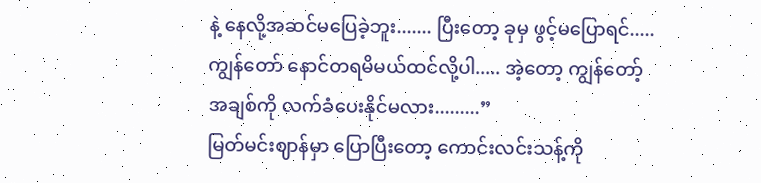နဲ့ နေလို့အဆင်မပြေခဲ့ဘူး....... ပြီးတော့ ခုမှ ဖွင့်မပြောရင်..... ကျွန်တော် နောင်တရမိမယ်ထင်လို့ပါ..... အဲ့တော့ ကျွန်တော့် အချစ်ကို လက်ခံပေးနိုင်မလား.........”
မြတ်မင်းဈာန်မှာ ပြောပြီးတော့ ကောင်းလင်းသန့်ကို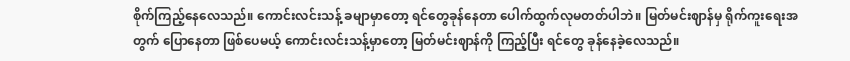စိုက်ကြည့်နေလေသည်။ ကောင်းလင်းသန့် ခမျာမှာတော့ ရင်တွေခုန်နေတာ ပေါက်ထွက်လုမတတ်ပါဘဲ။ မြတ်မင်းဈာန်မှ ရိုက်ကူးရေးအတွက် ပြောနေတာ ဖြစ်ပေမယ့် ကောင်းလင်းသန့်မှာတော့ မြတ်မင်းဈာန်ကို ကြည့်ပြီး ရင်တွေ ခုန်နေခဲ့လေသည်။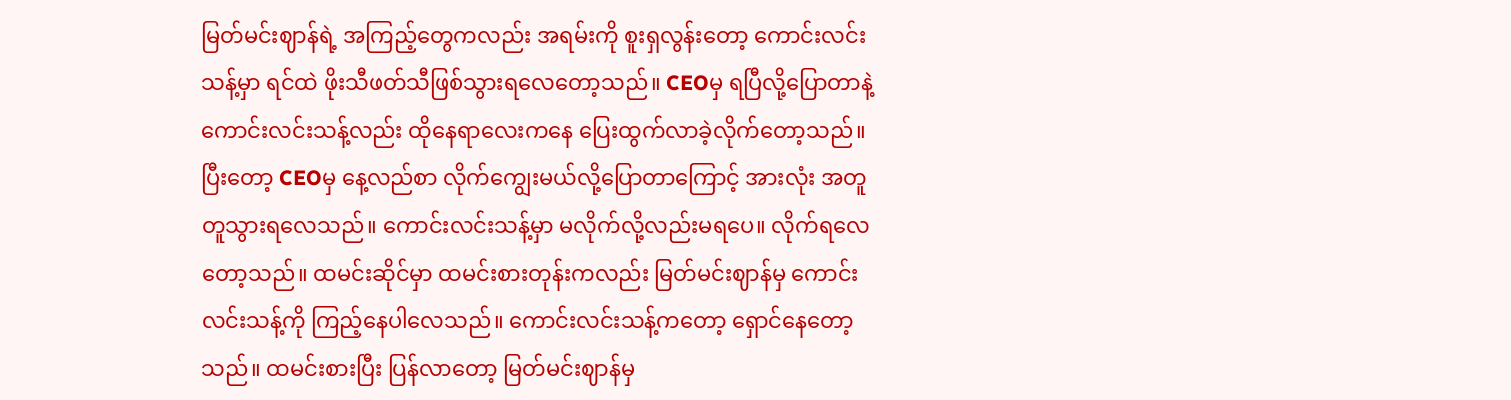မြတ်မင်းဈာန်ရဲ့ အကြည့်တွေကလည်း အရမ်းကို စူးရှလွန်းတော့ ကောင်းလင်းသန့်မှာ ရင်ထဲ ဖိုးသီဖတ်သီဖြစ်သွားရလေတော့သည်။ CEOမှ ရပြီလို့ပြောတာနဲ့ ကောင်းလင်းသန့်လည်း ထိုနေရာလေးကနေ ပြေးထွက်လာခဲ့လိုက်တော့သည်။
ပြီးတော့ CEOမှ နေ့လည်စာ လိုက်ကျွေးမယ်လို့ပြောတာကြောင့် အားလုံး အတူတူသွားရလေသည်။ ကောင်းလင်းသန့်မှာ မလိုက်လို့လည်းမရပေ။ လိုက်ရလေတော့သည်။ ထမင်းဆိုင်မှာ ထမင်းစားတုန်းကလည်း မြတ်မင်းဈာန်မှ ကောင်းလင်းသန့်ကို ကြည့်နေပါလေသည်။ ကောင်းလင်းသန့်ကတော့ ရှောင်နေတော့သည်။ ထမင်းစားပြီး ပြန်လာတော့ မြတ်မင်းဈာန်မှ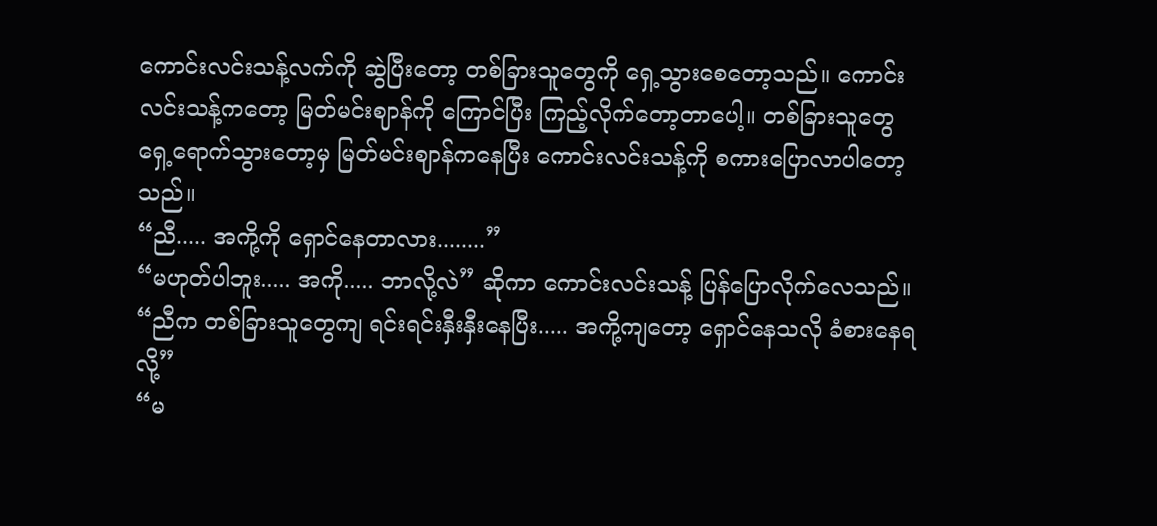ကောင်းလင်းသန့်လက်ကို ဆွဲပြီးတော့ တစ်ခြားသူတွေကို ရှေ့သွားစေတော့သည်။ ကောင်းလင်းသန့်ကတော့ မြတ်မင်းဈာန်ကို ကြောင်ပြီး ကြည့်လိုက်တော့တာပေါ့။ တစ်ခြားသူတွေ ရှေ့ရောက်သွားတော့မှ မြတ်မင်းဈာန်ကနေပြီး ကောင်းလင်းသန့်ကို စကားပြောလာပါတော့သည်။
“ညီ..... အကို့ကို ရှောင်နေတာလား........”
“မဟုတ်ပါဘူး..... အကို..... ဘာလို့လဲ” ဆိုကာ ကောင်းလင်းသန့် ပြန်ပြောလိုက်လေသည်။
“ညီက တစ်ခြားသူတွေကျ ရင်းရင်းနှီးနှီးနေပြီး..... အကို့ကျတော့ ရှောင်နေသလို ခံစားနေရလို့”
“မ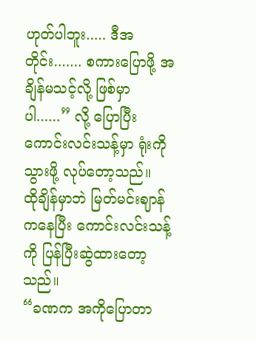ဟုတ်ပါဘူး..... ဒီအတိုင်း....... စကားပြောဖို့ အချိန်မသင့်လို့ ဖြစ်မှာပါ......” လို့ ပြောပြီး ကောင်းလင်းသန့်မှာ ရုံးကိုသွားဖို့ လုပ်တော့သည်။
ထိုချိန်မှာဘဲ မြတ်မင်းဈာန်ကနေပြီး ကောင်းလင်းသန့်ကို ပြန်ပြီးဆွဲထားတော့သည်။
“ခဏက အကိုပြောတာ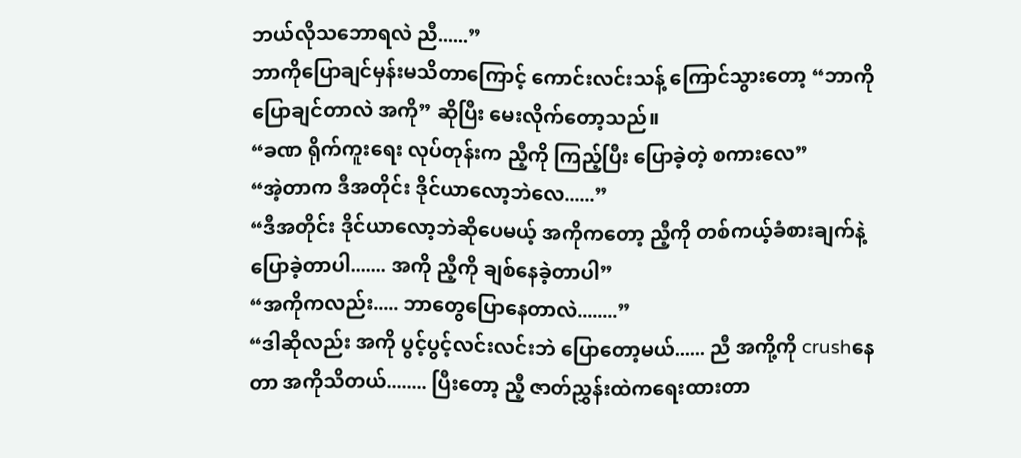ဘယ်လိုသဘောရလဲ ညီ......”
ဘာကိုပြောချင်မှန်းမသိတာကြောင့် ကောင်းလင်းသန့် ကြောင်သွားတော့ “ဘာကိုပြောချင်တာလဲ အကို” ဆိုပြီး မေးလိုက်တော့သည်။
“ခဏ ရိုက်ကူးရေး လုပ်တုန်းက ညီ့ကို ကြည့်ပြီး ပြောခဲ့တဲ့ စကားလေ”
“အဲ့တာက ဒီအတိုင်း ဒိုင်ယာလော့ဘဲလေ......”
“ဒီအတိုင်း ဒိုင်ယာလော့ဘဲဆိုပေမယ့် အကိုကတော့ ညီ့ကို တစ်ကယ့်ခံစားချက်နဲ့ ပြောခဲ့တာပါ....... အကို ညီ့ကို ချစ်နေခဲ့တာပါ”
“အကိုကလည်း..... ဘာတွေပြောနေတာလဲ........”
“ဒါဆိုလည်း အကို ပွင့်ပွင့်လင်းလင်းဘဲ ပြောတော့မယ်...... ညီ အကို့ကို crushနေတာ အကိုသိတယ်........ ပြီးတော့ ညီ့ ဇာတ်ညွှန်းထဲကရေးထားတာ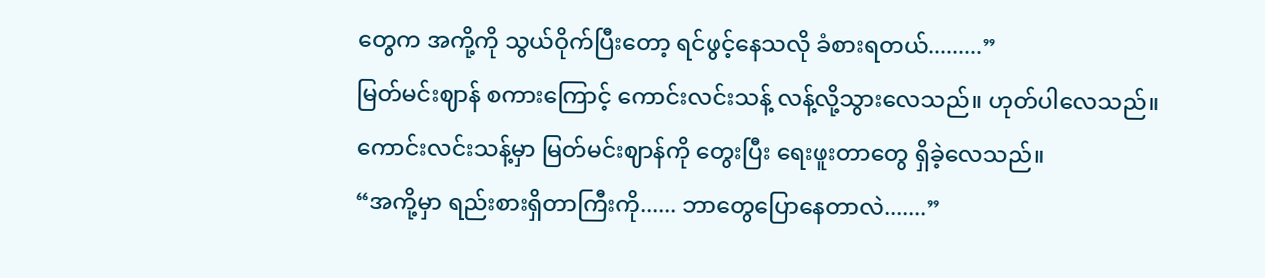တွေက အကို့ကို သွယ်ဝိုက်ပြီးတော့ ရင်ဖွင့်နေသလို ခံစားရတယ်.........”
မြတ်မင်းဈာန် စကားကြောင့် ကောင်းလင်းသန့် လန့်လို့သွားလေသည်။ ဟုတ်ပါလေသည်။ ကောင်းလင်းသန့်မှာ မြတ်မင်းဈာန်ကို တွေးပြီး ရေးဖူးတာတွေ ရှိခဲ့လေသည်။
“အကို့မှာ ရည်းစားရှိတာကြီးကို...... ဘာတွေပြောနေတာလဲ.......”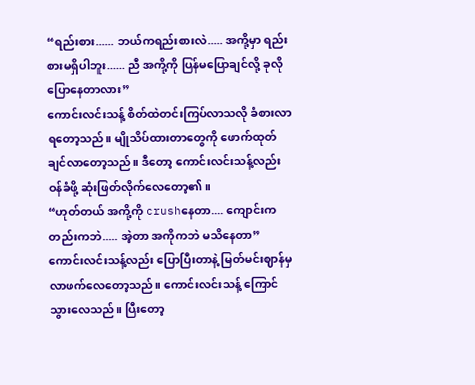“ရည်းစား...... ဘယ်ကရည်းစားလဲ..... အကို့မှာ ရည်းစားမရှိပါဘူး...... ညီ အကို့ကို ပြန်မပြောချင်လို့ ခုလိုပြောနေတာလား”
ကောင်းလင်းသန့် စိတ်ထဲတင်းကြပ်လာသလို ခံစားလာရတော့သည်။ မျိုသိပ်ထားတာတွေကို ဖောက်ထုတ်ချင်လာတော့သည်။ ဒီတော့ ကောင်းလင်းသန့်လည်း ဝန်ခံဖို့ ဆုံးဖြတ်လိုက်လေတော့၏။
“ဟုတ်တယ် အကို့ကို crushနေတာ.... ကျောင်းကတည်းကဘဲ..... အဲ့တာ အကိုကဘဲ မသိနေတာ”
ကောင်းလင်းသန့်လည်း ပြောပြီးတာနဲ့ မြတ်မင်းဈာန်မှ လာဖက်လေတော့သည်။ ကောင်းလင်းသန့် ကြောင်သွားလေသည်။ ပြီးတော့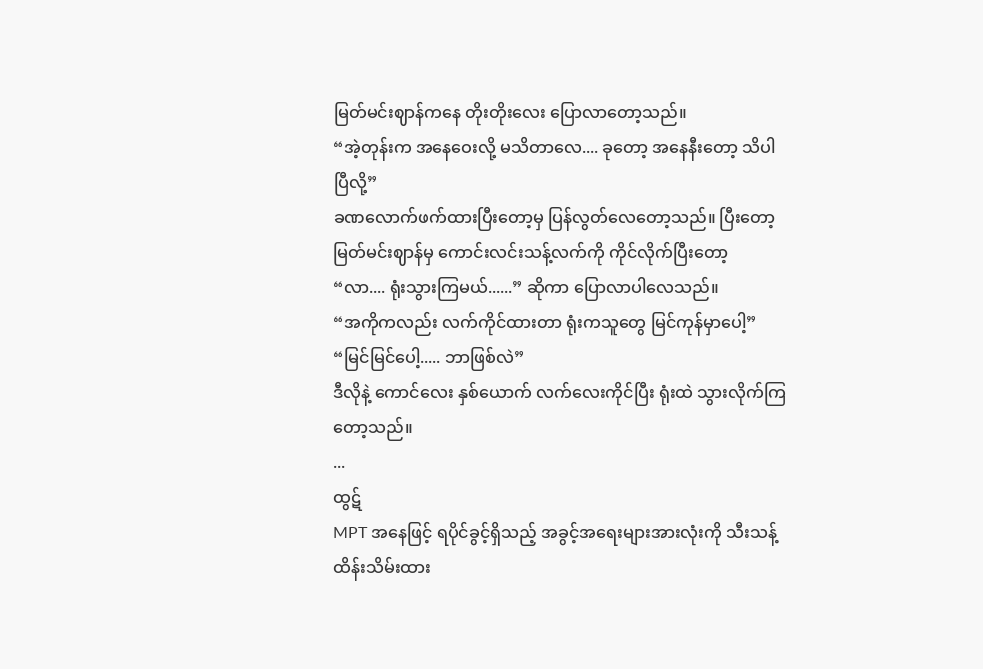မြတ်မင်းဈာန်ကနေ တိုးတိုးလေး ပြောလာတော့သည်။
“အဲ့တုန်းက အနေဝေးလို့ မသိတာလေ.... ခုတော့ အနေနီးတော့ သိပါပြီလို့”
ခဏလောက်ဖက်ထားပြီးတော့မှ ပြန်လွတ်လေတော့သည်။ ပြီးတော့ မြတ်မင်းဈာန်မှ ကောင်းလင်းသန့်လက်ကို ကိုင်လိုက်ပြီးတော့
“လာ.... ရုံးသွားကြမယ်......” ဆိုကာ ပြောလာပါလေသည်။
“အကိုကလည်း လက်ကိုင်ထားတာ ရုံးကသူတွေ မြင်ကုန်မှာပေါ့”
“မြင်မြင်ပေါ့..... ဘာဖြစ်လဲ”
ဒီလိုနဲ့ ကောင်လေး နှစ်ယောက် လက်လေးကိုင်ပြီး ရုံးထဲ သွားလိုက်ကြတော့သည်။
...
ထွဋ်
MPT အနေဖြင့် ရပိုင်ခွင့်ရှိသည့် အခွင့်အရေးများအားလုံးကို သီးသန့်ထိန်းသိမ်းထား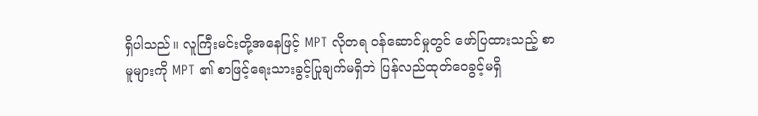ရှိပါသည်။ လူကြီးမင်းတို့အနေဖြင့် MPT လိုတရ ဝန်ဆောင်မှုတွင် ဖော်ပြထားသည့် စာမူများကို MPT ၏ စာဖြင့်ရေးသားခွင့်ပြုချက်မရှိဘဲ ပြန်လည်ထုတ်ဝေခွင့်မရှိ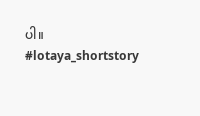ပါ။
#lotaya_shortstory